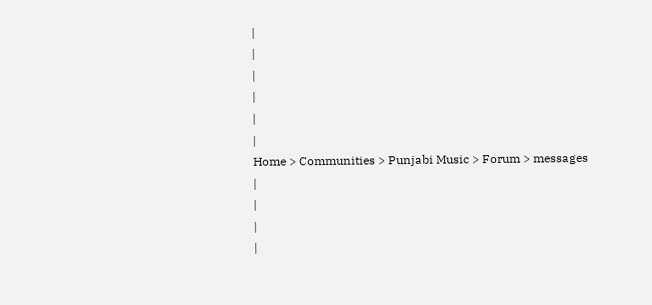|
|
|
|
|
|
Home > Communities > Punjabi Music > Forum > messages |
|
|
|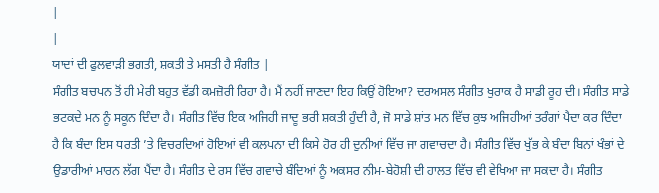|
|
ਯਾਦਾਂ ਦੀ ਫੁਲਵਾੜੀ ਭਗਤੀ, ਸ਼ਕਤੀ ਤੇ ਮਸਤੀ ਹੈ ਸੰਗੀਤ |
ਸੰਗੀਤ ਬਚਪਨ ਤੋਂ ਹੀ ਮੇਰੀ ਬਹੁਤ ਵੱਡੀ ਕਮਜ਼ੋਰੀ ਰਿਹਾ ਹੈ। ਮੈਂ ਨਹੀਂ ਜਾਣਦਾ ਇਹ ਕਿਉਂ ਹੋਇਆ? ਦਰਅਸਲ ਸੰਗੀਤ ਖੁਰਾਕ ਹੈ ਸਾਡੀ ਰੂਹ ਦੀ। ਸੰਗੀਤ ਸਾਡੇ ਭਟਕਦੇ ਮਨ ਨੂੰ ਸਕੂਨ ਦਿੰਦਾ ਹੈ। ਸੰਗੀਤ ਵਿੱਚ ਇਕ ਅਜਿਹੀ ਜਾਦੂ ਭਰੀ ਸ਼ਕਤੀ ਹੁੰਦੀ ਹੈ, ਜੋ ਸਾਡੇ ਸ਼ਾਂਤ ਮਨ ਵਿੱਚ ਕੁਝ ਅਜਿਹੀਆਂ ਤਰੰਗਾਂ ਪੈਦਾ ਕਰ ਦਿੰਦਾ ਹੈ ਕਿ ਬੰਦਾ ਇਸ ਧਰਤੀ ’ਤੇ ਵਿਚਰਦਿਆਂ ਹੋਇਆਂ ਵੀ ਕਲਪਨਾ ਦੀ ਕਿਸੇ ਹੋਰ ਹੀ ਦੁਨੀਆਂ ਵਿੱਚ ਜਾ ਗਵਾਚਦਾ ਹੈ। ਸੰਗੀਤ ਵਿੱਚ ਖੁੱਭ ਕੇ ਬੰਦਾ ਬਿਨਾਂ ਖੰਭਾਂ ਦੇ ਉਡਾਰੀਆਂ ਮਾਰਨ ਲੱਗ ਪੈਂਦਾ ਹੈ। ਸੰਗੀਤ ਦੇ ਰਸ ਵਿੱਚ ਗਵਾਚੇ ਬੰਦਿਆਂ ਨੂੰ ਅਕਸਰ ਨੀਮ-ਬੇਹੋਸ਼ੀ ਦੀ ਹਾਲਤ ਵਿੱਚ ਵੀ ਵੇਖਿਆ ਜਾ ਸਕਦਾ ਹੈ। ਸੰਗੀਤ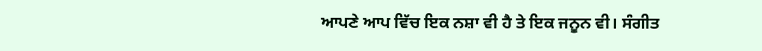ਆਪਣੇ ਆਪ ਵਿੱਚ ਇਕ ਨਸ਼ਾ ਵੀ ਹੈ ਤੇ ਇਕ ਜਨੂਨ ਵੀ। ਸੰਗੀਤ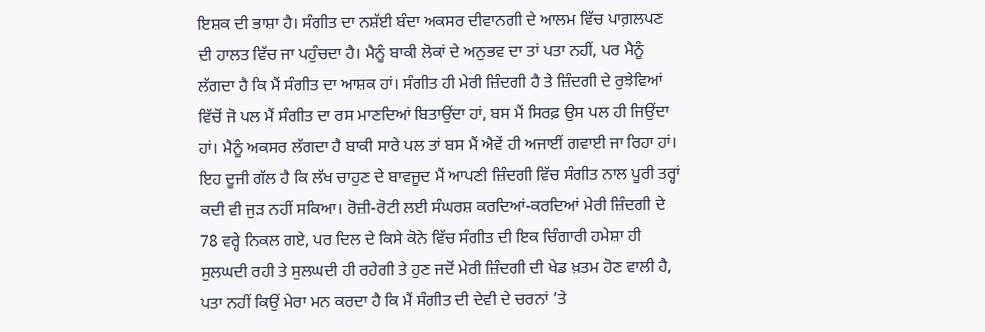ਇਸ਼ਕ ਦੀ ਭਾਸ਼ਾ ਹੈ। ਸੰਗੀਤ ਦਾ ਨਸ਼ੱਈ ਬੰਦਾ ਅਕਸਰ ਦੀਵਾਨਗੀ ਦੇ ਆਲਮ ਵਿੱਚ ਪਾਗ਼ਲਪਣ ਦੀ ਹਾਲਤ ਵਿੱਚ ਜਾ ਪਹੁੰਚਦਾ ਹੈ। ਮੈਨੂੰ ਬਾਕੀ ਲੋਕਾਂ ਦੇ ਅਨੁਭਵ ਦਾ ਤਾਂ ਪਤਾ ਨਹੀਂ, ਪਰ ਮੈਨੂੰ ਲੱਗਦਾ ਹੈ ਕਿ ਮੈਂ ਸੰਗੀਤ ਦਾ ਆਸ਼ਕ ਹਾਂ। ਸੰਗੀਤ ਹੀ ਮੇਰੀ ਜ਼ਿੰਦਗੀ ਹੈ ਤੇ ਜ਼ਿੰਦਗੀ ਦੇ ਰੁਝੇਵਿਆਂ ਵਿੱਚੋਂ ਜੋ ਪਲ ਮੈਂ ਸੰਗੀਤ ਦਾ ਰਸ ਮਾਣਦਿਆਂ ਬਿਤਾਉਂਦਾ ਹਾਂ, ਬਸ ਮੈਂ ਸਿਰਫ਼ ਉਸ ਪਲ ਹੀ ਜਿਉਂਦਾ ਹਾਂ। ਮੈਨੂੰ ਅਕਸਰ ਲੱਗਦਾ ਹੈ ਬਾਕੀ ਸਾਰੇ ਪਲ ਤਾਂ ਬਸ ਮੈਂ ਐਵੇਂ ਹੀ ਅਜਾਈਂ ਗਵਾਈ ਜਾ ਰਿਹਾ ਹਾਂ। ਇਹ ਦੂਜੀ ਗੱਲ ਹੈ ਕਿ ਲੱਖ ਚਾਹੁਣ ਦੇ ਬਾਵਜੂਦ ਮੈਂ ਆਪਣੀ ਜ਼ਿੰਦਗੀ ਵਿੱਚ ਸੰਗੀਤ ਨਾਲ ਪੂਰੀ ਤਰ੍ਹਾਂ ਕਦੀ ਵੀ ਜੁੜ ਨਹੀਂ ਸਕਿਆ। ਰੋਜ਼ੀ-ਰੋਟੀ ਲਈ ਸੰਘਰਸ਼ ਕਰਦਿਆਂ-ਕਰਦਿਆਂ ਮੇਰੀ ਜ਼ਿੰਦਗੀ ਦੇ 78 ਵਰ੍ਹੇ ਨਿਕਲ ਗਏ, ਪਰ ਦਿਲ ਦੇ ਕਿਸੇ ਕੋਨੇ ਵਿੱਚ ਸੰਗੀਤ ਦੀ ਇਕ ਚਿੰਗਾਰੀ ਹਮੇਸ਼ਾ ਹੀ ਸੁਲਘਦੀ ਰਹੀ ਤੇ ਸੁਲਘਦੀ ਹੀ ਰਹੇਗੀ ਤੇ ਹੁਣ ਜਦੋਂ ਮੇਰੀ ਜ਼ਿੰਦਗੀ ਦੀ ਖੇਡ ਖ਼ਤਮ ਹੋਣ ਵਾਲੀ ਹੈ, ਪਤਾ ਨਹੀਂ ਕਿਉਂ ਮੇਰਾ ਮਨ ਕਰਦਾ ਹੈ ਕਿ ਮੈਂ ਸੰਗੀਤ ਦੀ ਦੇਵੀ ਦੇ ਚਰਨਾਂ ’ਤੇ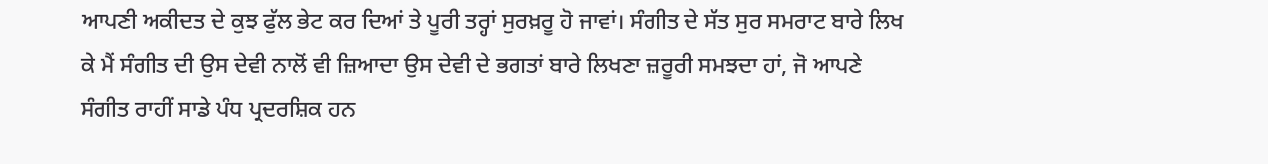ਆਪਣੀ ਅਕੀਦਤ ਦੇ ਕੁਝ ਫੁੱਲ ਭੇਟ ਕਰ ਦਿਆਂ ਤੇ ਪੂਰੀ ਤਰ੍ਹਾਂ ਸੁਰਖ਼ਰੂ ਹੋ ਜਾਵਾਂ। ਸੰਗੀਤ ਦੇ ਸੱਤ ਸੁਰ ਸਮਰਾਟ ਬਾਰੇ ਲਿਖ ਕੇ ਮੈਂ ਸੰਗੀਤ ਦੀ ਉਸ ਦੇਵੀ ਨਾਲੋਂ ਵੀ ਜ਼ਿਆਦਾ ਉਸ ਦੇਵੀ ਦੇ ਭਗਤਾਂ ਬਾਰੇ ਲਿਖਣਾ ਜ਼ਰੂਰੀ ਸਮਝਦਾ ਹਾਂ, ਜੋ ਆਪਣੇ ਸੰਗੀਤ ਰਾਹੀਂ ਸਾਡੇ ਪੰਧ ਪ੍ਰਦਰਸ਼ਿਕ ਹਨ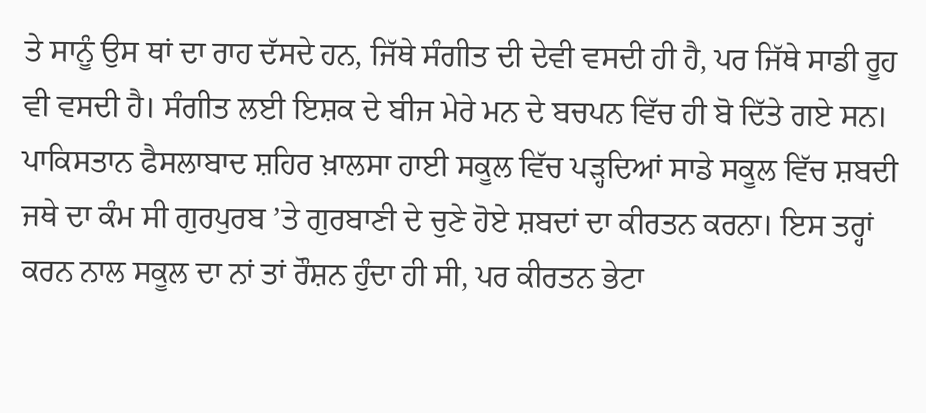ਤੇ ਸਾਨੂੰ ਉਸ ਥਾਂ ਦਾ ਰਾਹ ਦੱਸਦੇ ਹਨ, ਜਿੱਥੇ ਸੰਗੀਤ ਦੀ ਦੇਵੀ ਵਸਦੀ ਹੀ ਹੈ, ਪਰ ਜਿੱਥੇ ਸਾਡੀ ਰੂਹ ਵੀ ਵਸਦੀ ਹੈ। ਸੰਗੀਤ ਲਈ ਇਸ਼ਕ ਦੇ ਬੀਜ ਮੇਰੇ ਮਨ ਦੇ ਬਚਪਨ ਵਿੱਚ ਹੀ ਬੋ ਦਿੱਤੇ ਗਏ ਸਨ। ਪਾਕਿਸਤਾਨ ਫੈਸਲਾਬਾਦ ਸ਼ਹਿਰ ਖ਼ਾਲਸਾ ਹਾਈ ਸਕੂਲ ਵਿੱਚ ਪੜ੍ਹਦਿਆਂ ਸਾਡੇ ਸਕੂਲ ਵਿੱਚ ਸ਼ਬਦੀ ਜਥੇ ਦਾ ਕੰਮ ਸੀ ਗੁਰਪੁਰਬ ’ਤੇ ਗੁਰਬਾਣੀ ਦੇ ਚੁਣੇ ਹੋਏ ਸ਼ਬਦਾਂ ਦਾ ਕੀਰਤਨ ਕਰਨਾ। ਇਸ ਤਰ੍ਹਾਂ ਕਰਨ ਨਾਲ ਸਕੂਲ ਦਾ ਨਾਂ ਤਾਂ ਰੌਸ਼ਨ ਹੁੰਦਾ ਹੀ ਸੀ, ਪਰ ਕੀਰਤਨ ਭੇਟਾ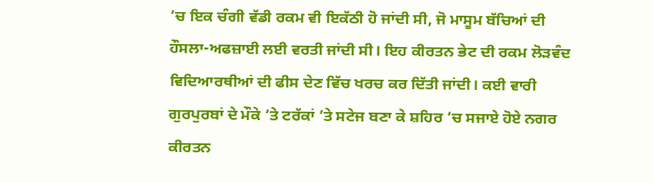’ਚ ਇਕ ਚੰਗੀ ਵੱਡੀ ਰਕਮ ਵੀ ਇਕੱਠੀ ਹੋ ਜਾਂਦੀ ਸੀ, ਜੋ ਮਾਸੂਮ ਬੱਚਿਆਂ ਦੀ ਹੌਸਲਾ-ਅਫਜ਼ਾਈ ਲਈ ਵਰਤੀ ਜਾਂਦੀ ਸੀ। ਇਹ ਕੀਰਤਨ ਭੇਟ ਦੀ ਰਕਮ ਲੋੜਵੰਦ ਵਿਦਿਆਰਥੀਆਂ ਦੀ ਫੀਸ ਦੇਣ ਵਿੱਚ ਖਰਚ ਕਰ ਦਿੱਤੀ ਜਾਂਦੀ। ਕਈ ਵਾਰੀ ਗੁਰਪੁਰਬਾਂ ਦੇ ਮੌਕੇ ’ਤੇ ਟਰੱਕਾਂ ’ਤੇ ਸਟੇਜ ਬਣਾ ਕੇ ਸ਼ਹਿਰ ’ਚ ਸਜਾਏ ਹੋਏ ਨਗਰ ਕੀਰਤਨ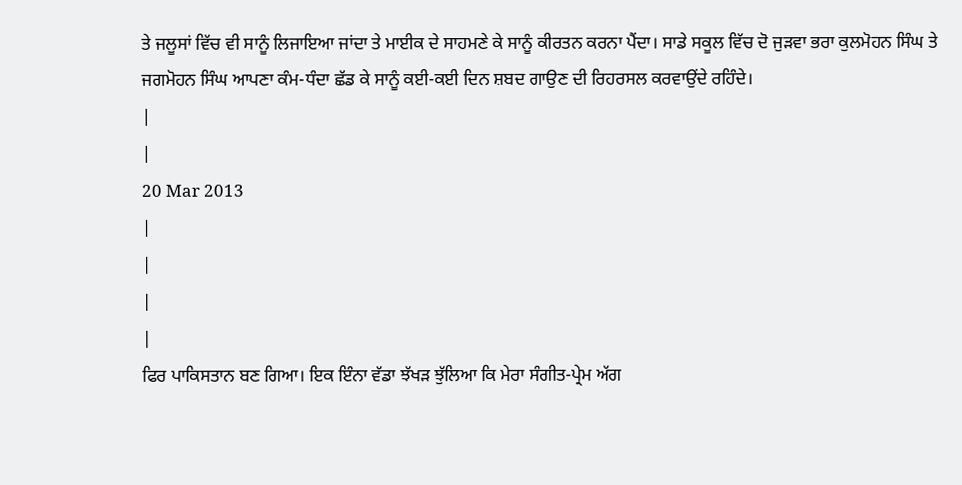ਤੇ ਜਲੂਸਾਂ ਵਿੱਚ ਵੀ ਸਾਨੂੰ ਲਿਜਾਇਆ ਜਾਂਦਾ ਤੇ ਮਾਈਕ ਦੇ ਸਾਹਮਣੇ ਕੇ ਸਾਨੂੰ ਕੀਰਤਨ ਕਰਨਾ ਪੈਂਦਾ। ਸਾਡੇ ਸਕੂਲ ਵਿੱਚ ਦੋ ਜੁੜਵਾ ਭਰਾ ਕੁਲਮੋਹਨ ਸਿੰਘ ਤੇ ਜਗਮੋਹਨ ਸਿੰਘ ਆਪਣਾ ਕੰਮ-ਧੰਦਾ ਛੱਡ ਕੇ ਸਾਨੂੰ ਕਈ-ਕਈ ਦਿਨ ਸ਼ਬਦ ਗਾਉਣ ਦੀ ਰਿਹਰਸਲ ਕਰਵਾਉਂਦੇ ਰਹਿੰਦੇ।
|
|
20 Mar 2013
|
|
|
|
ਫਿਰ ਪਾਕਿਸਤਾਨ ਬਣ ਗਿਆ। ਇਕ ਇੰਨਾ ਵੱਡਾ ਝੱਖੜ ਝੁੱਲਿਆ ਕਿ ਮੇਰਾ ਸੰਗੀਤ-ਪ੍ਰੇਮ ਅੱਗ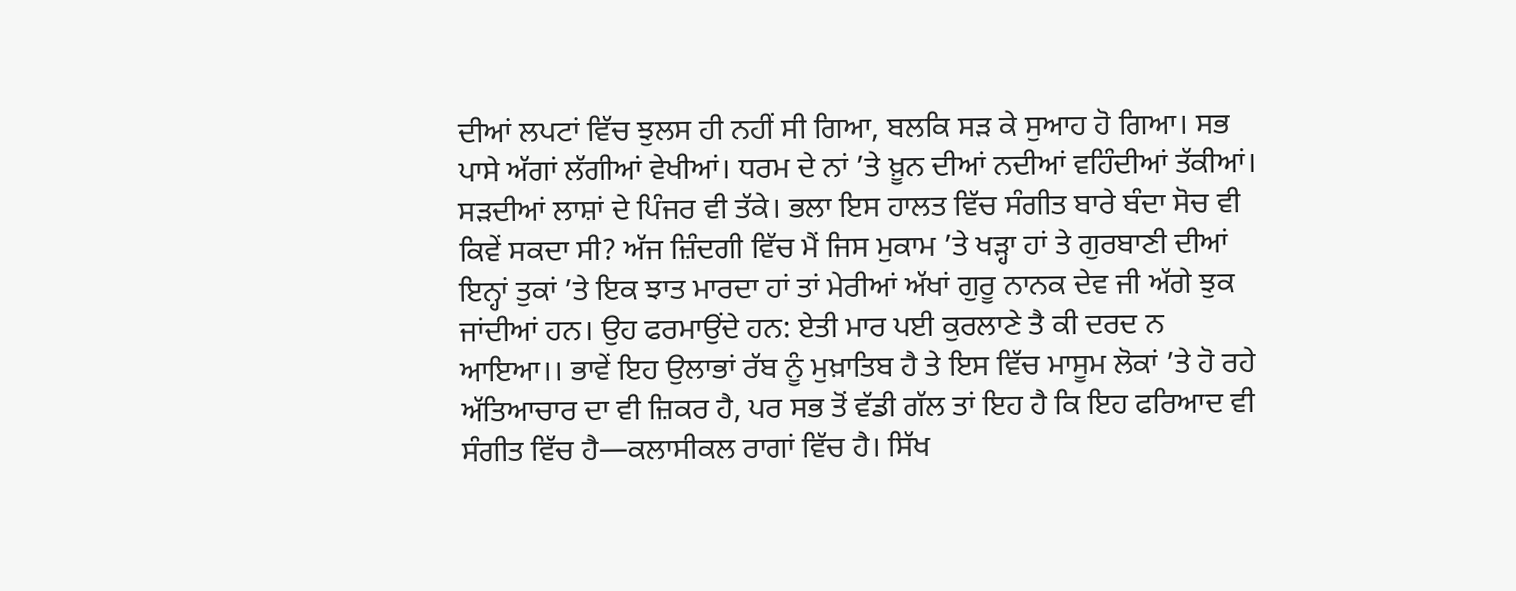ਦੀਆਂ ਲਪਟਾਂ ਵਿੱਚ ਝੁਲਸ ਹੀ ਨਹੀਂ ਸੀ ਗਿਆ, ਬਲਕਿ ਸੜ ਕੇ ਸੁਆਹ ਹੋ ਗਿਆ। ਸਭ ਪਾਸੇ ਅੱਗਾਂ ਲੱਗੀਆਂ ਵੇਖੀਆਂ। ਧਰਮ ਦੇ ਨਾਂ ’ਤੇ ਖ਼ੂਨ ਦੀਆਂ ਨਦੀਆਂ ਵਹਿੰਦੀਆਂ ਤੱਕੀਆਂ। ਸੜਦੀਆਂ ਲਾਸ਼ਾਂ ਦੇ ਪਿੰਜਰ ਵੀ ਤੱਕੇ। ਭਲਾ ਇਸ ਹਾਲਤ ਵਿੱਚ ਸੰਗੀਤ ਬਾਰੇ ਬੰਦਾ ਸੋਚ ਵੀ ਕਿਵੇਂ ਸਕਦਾ ਸੀ? ਅੱਜ ਜ਼ਿੰਦਗੀ ਵਿੱਚ ਮੈਂ ਜਿਸ ਮੁਕਾਮ ’ਤੇ ਖੜ੍ਹਾ ਹਾਂ ਤੇ ਗੁਰਬਾਣੀ ਦੀਆਂ ਇਨ੍ਹਾਂ ਤੁਕਾਂ ’ਤੇ ਇਕ ਝਾਤ ਮਾਰਦਾ ਹਾਂ ਤਾਂ ਮੇਰੀਆਂ ਅੱਖਾਂ ਗੁਰੂ ਨਾਨਕ ਦੇਵ ਜੀ ਅੱਗੇ ਝੁਕ ਜਾਂਦੀਆਂ ਹਨ। ਉਹ ਫਰਮਾਉਂਦੇ ਹਨ: ਏਤੀ ਮਾਰ ਪਈ ਕੁਰਲਾਣੇ ਤੈ ਕੀ ਦਰਦ ਨ ਆਇਆ।। ਭਾਵੇਂ ਇਹ ਉਲਾਭਾਂ ਰੱਬ ਨੂੰ ਮੁਖ਼ਾਤਿਬ ਹੈ ਤੇ ਇਸ ਵਿੱਚ ਮਾਸੂਮ ਲੋਕਾਂ ’ਤੇ ਹੋ ਰਹੇ ਅੱਤਿਆਚਾਰ ਦਾ ਵੀ ਜ਼ਿਕਰ ਹੈ, ਪਰ ਸਭ ਤੋਂ ਵੱਡੀ ਗੱਲ ਤਾਂ ਇਹ ਹੈ ਕਿ ਇਹ ਫਰਿਆਦ ਵੀ ਸੰਗੀਤ ਵਿੱਚ ਹੈ—ਕਲਾਸੀਕਲ ਰਾਗਾਂ ਵਿੱਚ ਹੈ। ਸਿੱਖ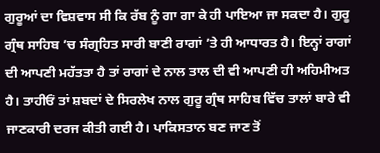ਗੁਰੂਆਂ ਦਾ ਵਿਸ਼ਵਾਸ ਸੀ ਕਿ ਰੱਬ ਨੂੰ ਗਾ ਗਾ ਕੇ ਹੀ ਪਾਇਆ ਜਾ ਸਕਦਾ ਹੈ। ਗੁਰੂ ਗ੍ਰੰਥ ਸਾਹਿਬ ’ਚ ਸੰਗ੍ਰਹਿਤ ਸਾਰੀ ਬਾਣੀ ਰਾਗਾਂ ’ਤੇ ਹੀ ਆਧਾਰਤ ਹੈ। ਇਨ੍ਹਾਂ ਰਾਗਾਂ ਦੀ ਆਪਣੀ ਮਹੱਤਤਾ ਹੈ ਤਾਂ ਰਾਗਾਂ ਦੇ ਨਾਲ ਤਾਲ ਦੀ ਵੀ ਆਪਣੀ ਹੀ ਅਹਿਮੀਅਤ ਹੈ। ਤਾਹੀਓਂ ਤਾਂ ਸ਼ਬਦਾਂ ਦੇ ਸਿਰਲੇਖ ਨਾਲ ਗੁਰੂ ਗ੍ਰੰਥ ਸਾਹਿਬ ਵਿੱਚ ਤਾਲਾਂ ਬਾਰੇ ਵੀ ਜਾਣਕਾਰੀ ਦਰਜ ਕੀਤੀ ਗਈ ਹੈ। ਪਾਕਿਸਤਾਨ ਬਣ ਜਾਣ ਤੋਂ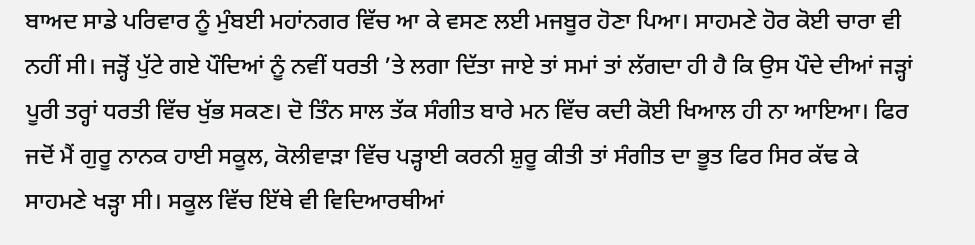ਬਾਅਦ ਸਾਡੇ ਪਰਿਵਾਰ ਨੂੰ ਮੁੰਬਈ ਮਹਾਂਨਗਰ ਵਿੱਚ ਆ ਕੇ ਵਸਣ ਲਈ ਮਜਬੂਰ ਹੋਣਾ ਪਿਆ। ਸਾਹਮਣੇ ਹੋਰ ਕੋਈ ਚਾਰਾ ਵੀ ਨਹੀਂ ਸੀ। ਜੜ੍ਹੋਂ ਪੁੱਟੇ ਗਏ ਪੌਦਿਆਂ ਨੂੰ ਨਵੀਂ ਧਰਤੀ ’ਤੇ ਲਗਾ ਦਿੱਤਾ ਜਾਏ ਤਾਂ ਸਮਾਂ ਤਾਂ ਲੱਗਦਾ ਹੀ ਹੈ ਕਿ ਉਸ ਪੌਦੇ ਦੀਆਂ ਜੜ੍ਹਾਂ ਪੂਰੀ ਤਰ੍ਹਾਂ ਧਰਤੀ ਵਿੱਚ ਖੁੱਭ ਸਕਣ। ਦੋ ਤਿੰਨ ਸਾਲ ਤੱਕ ਸੰਗੀਤ ਬਾਰੇ ਮਨ ਵਿੱਚ ਕਦੀ ਕੋਈ ਖਿਆਲ ਹੀ ਨਾ ਆਇਆ। ਫਿਰ ਜਦੋਂ ਮੈਂ ਗੁਰੂ ਨਾਨਕ ਹਾਈ ਸਕੂਲ, ਕੋਲੀਵਾੜਾ ਵਿੱਚ ਪੜ੍ਹਾਈ ਕਰਨੀ ਸ਼ੁਰੂ ਕੀਤੀ ਤਾਂ ਸੰਗੀਤ ਦਾ ਭੂਤ ਫਿਰ ਸਿਰ ਕੱਢ ਕੇ ਸਾਹਮਣੇ ਖੜ੍ਹਾ ਸੀ। ਸਕੂਲ ਵਿੱਚ ਇੱਥੇ ਵੀ ਵਿਦਿਆਰਥੀਆਂ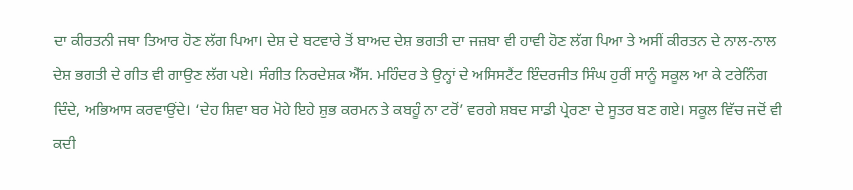ਦਾ ਕੀਰਤਨੀ ਜਥਾ ਤਿਆਰ ਹੋਣ ਲੱਗ ਪਿਆ। ਦੇਸ਼ ਦੇ ਬਟਵਾਰੇ ਤੋਂ ਬਾਅਦ ਦੇਸ਼ ਭਗਤੀ ਦਾ ਜਜ਼ਬਾ ਵੀ ਹਾਵੀ ਹੋਣ ਲੱਗ ਪਿਆ ਤੇ ਅਸੀਂ ਕੀਰਤਨ ਦੇ ਨਾਲ-ਨਾਲ ਦੇਸ਼ ਭਗਤੀ ਦੇ ਗੀਤ ਵੀ ਗਾਉਣ ਲੱਗ ਪਏ। ਸੰਗੀਤ ਨਿਰਦੇਸ਼ਕ ਐੱਸ. ਮਹਿੰਦਰ ਤੇ ਉਨ੍ਹਾਂ ਦੇ ਅਸਿਸਟੈਂਟ ਇੰਦਰਜੀਤ ਸਿੰਘ ਹੁਰੀਂ ਸਾਨੂੰ ਸਕੂਲ ਆ ਕੇ ਟਰੇਨਿੰਗ ਦਿੰਦੇ, ਅਭਿਆਸ ਕਰਵਾਉਂਦੇ। ‘ਦੇਹ ਸ਼ਿਵਾ ਬਰ ਮੋਹੇ ਇਹੇ ਸ਼ੁਭ ਕਰਮਨ ਤੇ ਕਬਹੂੰ ਨਾ ਟਰੋਂ’ ਵਰਗੇ ਸ਼ਬਦ ਸਾਡੀ ਪ੍ਰੇਰਣਾ ਦੇ ਸੂਤਰ ਬਣ ਗਏ। ਸਕੂਲ ਵਿੱਚ ਜਦੋਂ ਵੀ ਕਦੀ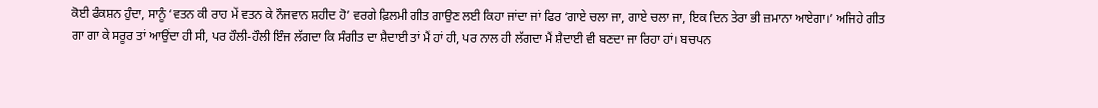ਕੋਈ ਫੰਕਸ਼ਨ ਹੁੰਦਾ, ਸਾਨੂੰ ‘ਵਤਨ ਕੀ ਰਾਹ ਮੇਂ ਵਤਨ ਕੇ ਨੌਜਵਾਨ ਸ਼ਹੀਦ ਹੋ’ ਵਰਗੇ ਫ਼ਿਲਮੀ ਗੀਤ ਗਾਉਣ ਲਈ ਕਿਹਾ ਜਾਂਦਾ ਜਾਂ ਫਿਰ ‘ਗਾਏ ਚਲਾ ਜਾ, ਗਾਏ ਚਲਾ ਜਾ, ਇਕ ਦਿਨ ਤੇਰਾ ਭੀ ਜ਼ਮਾਨਾ ਆਏਗਾ।’ ਅਜਿਹੇ ਗੀਤ ਗਾ ਗਾ ਕੇ ਸਰੂਰ ਤਾਂ ਆਉਂਦਾ ਹੀ ਸੀ, ਪਰ ਹੌਲੀ-ਹੌਲੀ ਇੰਜ ਲੱਗਦਾ ਕਿ ਸੰਗੀਤ ਦਾ ਸ਼ੈਦਾਈ ਤਾਂ ਮੈਂ ਹਾਂ ਹੀ, ਪਰ ਨਾਲ ਹੀ ਲੱਗਦਾ ਮੈਂ ਸ਼ੈਦਾਈ ਵੀ ਬਣਦਾ ਜਾ ਰਿਹਾ ਹਾਂ। ਬਚਪਨ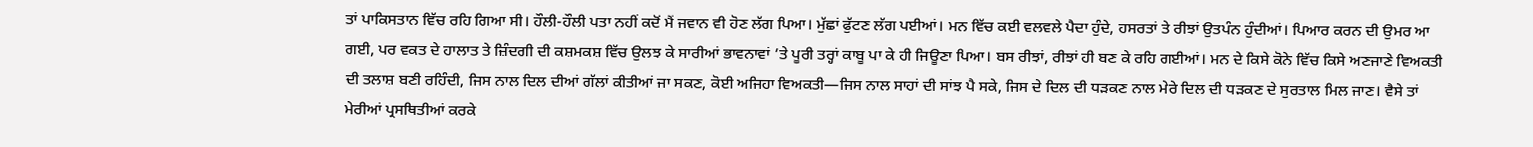ਤਾਂ ਪਾਕਿਸਤਾਨ ਵਿੱਚ ਰਹਿ ਗਿਆ ਸੀ। ਹੌਲੀ-ਹੌਲੀ ਪਤਾ ਨਹੀਂ ਕਦੋਂ ਮੈਂ ਜਵਾਨ ਵੀ ਹੋਣ ਲੱਗ ਪਿਆ। ਮੁੱਛਾਂ ਫੁੱਟਣ ਲੱਗ ਪਈਆਂ। ਮਨ ਵਿੱਚ ਕਈ ਵਲਵਲੇ ਪੈਦਾ ਹੁੰਦੇ, ਹਸਰਤਾਂ ਤੇ ਰੀਝਾਂ ਉਤਪੰਨ ਹੁੰਦੀਆਂ। ਪਿਆਰ ਕਰਨ ਦੀ ਉਮਰ ਆ ਗਈ, ਪਰ ਵਕਤ ਦੇ ਹਾਲਾਤ ਤੇ ਜ਼ਿੰਦਗੀ ਦੀ ਕਸ਼ਮਕਸ਼ ਵਿੱਚ ਉਲਝ ਕੇ ਸਾਰੀਆਂ ਭਾਵਨਾਵਾਂ ’ਤੇ ਪੂਰੀ ਤਰ੍ਹਾਂ ਕਾਬੂ ਪਾ ਕੇ ਹੀ ਜਿਊਣਾ ਪਿਆ। ਬਸ ਰੀਝਾਂ, ਰੀਝਾਂ ਹੀ ਬਣ ਕੇ ਰਹਿ ਗਈਆਂ। ਮਨ ਦੇ ਕਿਸੇ ਕੋਨੇ ਵਿੱਚ ਕਿਸੇ ਅਣਜਾਣੇ ਵਿਅਕਤੀ ਦੀ ਤਲਾਸ਼ ਬਣੀ ਰਹਿੰਦੀ, ਜਿਸ ਨਾਲ ਦਿਲ ਦੀਆਂ ਗੱਲਾਂ ਕੀਤੀਆਂ ਜਾ ਸਕਣ, ਕੋਈ ਅਜਿਹਾ ਵਿਅਕਤੀ—ਜਿਸ ਨਾਲ ਸਾਹਾਂ ਦੀ ਸਾਂਝ ਪੈ ਸਕੇ, ਜਿਸ ਦੇ ਦਿਲ ਦੀ ਧੜਕਣ ਨਾਲ ਮੇਰੇ ਦਿਲ ਦੀ ਧੜਕਣ ਦੇ ਸੁਰਤਾਲ ਮਿਲ ਜਾਣ। ਵੈਸੇ ਤਾਂ ਮੇਰੀਆਂ ਪ੍ਰਸਥਿਤੀਆਂ ਕਰਕੇ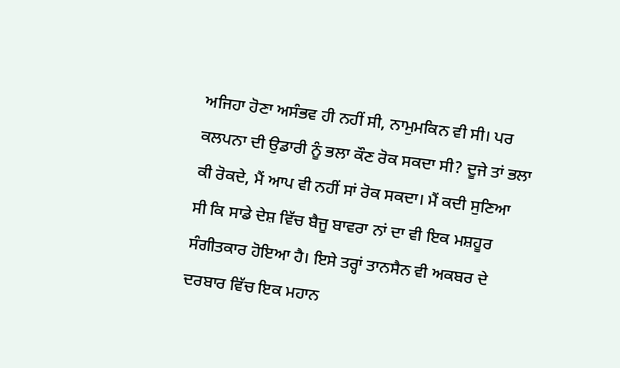ਅਜਿਹਾ ਹੋਣਾ ਅਸੰਭਵ ਹੀ ਨਹੀਂ ਸੀ, ਨਾਮੁਮਕਿਨ ਵੀ ਸੀ। ਪਰ ਕਲਪਨਾ ਦੀ ਉਡਾਰੀ ਨੂੰ ਭਲਾ ਕੌਣ ਰੋਕ ਸਕਦਾ ਸੀ? ਦੂਜੇ ਤਾਂ ਭਲਾ ਕੀ ਰੋਕਦੇ, ਮੈਂ ਆਪ ਵੀ ਨਹੀਂ ਸਾਂ ਰੋਕ ਸਕਦਾ। ਮੈਂ ਕਦੀ ਸੁਣਿਆ ਸੀ ਕਿ ਸਾਡੇ ਦੇਸ਼ ਵਿੱਚ ਬੈਜੂ ਬਾਵਰਾ ਨਾਂ ਦਾ ਵੀ ਇਕ ਮਸ਼ਹੂਰ ਸੰਗੀਤਕਾਰ ਹੋਇਆ ਹੈ। ਇਸੇ ਤਰ੍ਹਾਂ ਤਾਨਸੈਨ ਵੀ ਅਕਬਰ ਦੇ ਦਰਬਾਰ ਵਿੱਚ ਇਕ ਮਹਾਨ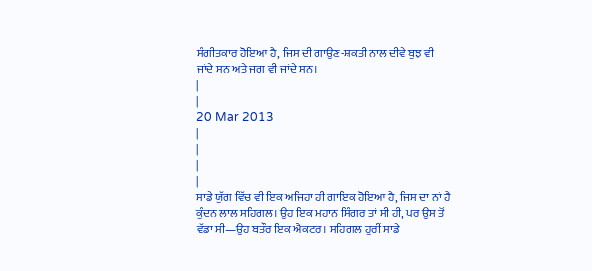ਸੰਗੀਤਕਾਰ ਹੋਇਆ ਹੈ, ਜਿਸ ਦੀ ਗਾਉਣ-ਸ਼ਕਤੀ ਨਾਲ ਦੀਵੇ ਬੁਝ ਵੀ ਜਾਂਦੇ ਸਨ ਅਤੇ ਜਗ ਵੀ ਜਾਂਦੇ ਸਨ।
|
|
20 Mar 2013
|
|
|
|
ਸਾਡੇ ਯੁੱਗ ਵਿੱਚ ਵੀ ਇਕ ਅਜਿਹਾ ਹੀ ਗਾਇਕ ਹੋਇਆ ਹੈ, ਜਿਸ ਦਾ ਨਾਂ ਹੈ ਕੁੰਦਨ ਲਾਲ ਸਹਿਗਲ। ਉਹ ਇਕ ਮਹਾਨ ਸਿੰਗਰ ਤਾਂ ਸੀ ਹੀ, ਪਰ ਉਸ ਤੋਂ ਵੱਡਾ ਸੀ—ਉਹ ਬਤੌਰ ਇਕ ਐਕਟਰ। ਸਹਿਗਲ ਹੁਰੀਂ ਸਾਡੇ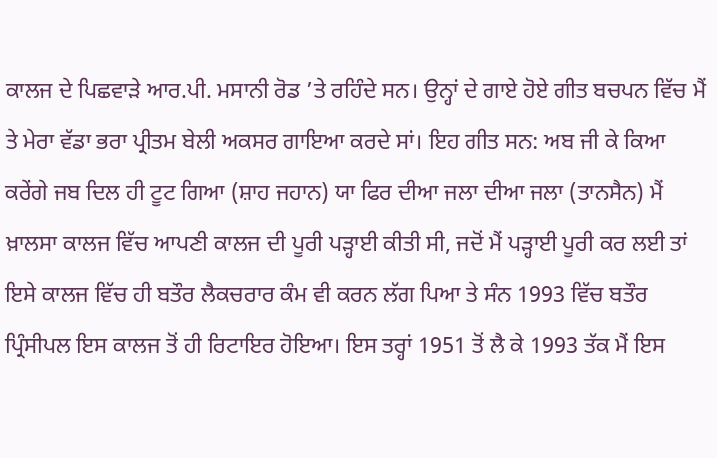ਕਾਲਜ ਦੇ ਪਿਛਵਾੜੇ ਆਰ.ਪੀ. ਮਸਾਨੀ ਰੋਡ ’ਤੇ ਰਹਿੰਦੇ ਸਨ। ਉਨ੍ਹਾਂ ਦੇ ਗਾਏ ਹੋਏ ਗੀਤ ਬਚਪਨ ਵਿੱਚ ਮੈਂ ਤੇ ਮੇਰਾ ਵੱਡਾ ਭਰਾ ਪ੍ਰੀਤਮ ਬੇਲੀ ਅਕਸਰ ਗਾਇਆ ਕਰਦੇ ਸਾਂ। ਇਹ ਗੀਤ ਸਨ: ਅਬ ਜੀ ਕੇ ਕਿਆ ਕਰੇਂਗੇ ਜਬ ਦਿਲ ਹੀ ਟੂਟ ਗਿਆ (ਸ਼ਾਹ ਜਹਾਨ) ਯਾ ਫਿਰ ਦੀਆ ਜਲਾ ਦੀਆ ਜਲਾ (ਤਾਨਸੈਨ) ਮੈਂ ਖ਼ਾਲਸਾ ਕਾਲਜ ਵਿੱਚ ਆਪਣੀ ਕਾਲਜ ਦੀ ਪੂਰੀ ਪੜ੍ਹਾਈ ਕੀਤੀ ਸੀ, ਜਦੋਂ ਮੈਂ ਪੜ੍ਹਾਈ ਪੂਰੀ ਕਰ ਲਈ ਤਾਂ ਇਸੇ ਕਾਲਜ ਵਿੱਚ ਹੀ ਬਤੌਰ ਲੈਕਚਰਾਰ ਕੰਮ ਵੀ ਕਰਨ ਲੱਗ ਪਿਆ ਤੇ ਸੰਨ 1993 ਵਿੱਚ ਬਤੌਰ ਪ੍ਰਿੰਸੀਪਲ ਇਸ ਕਾਲਜ ਤੋਂ ਹੀ ਰਿਟਾਇਰ ਹੋਇਆ। ਇਸ ਤਰ੍ਹਾਂ 1951 ਤੋਂ ਲੈ ਕੇ 1993 ਤੱਕ ਮੈਂ ਇਸ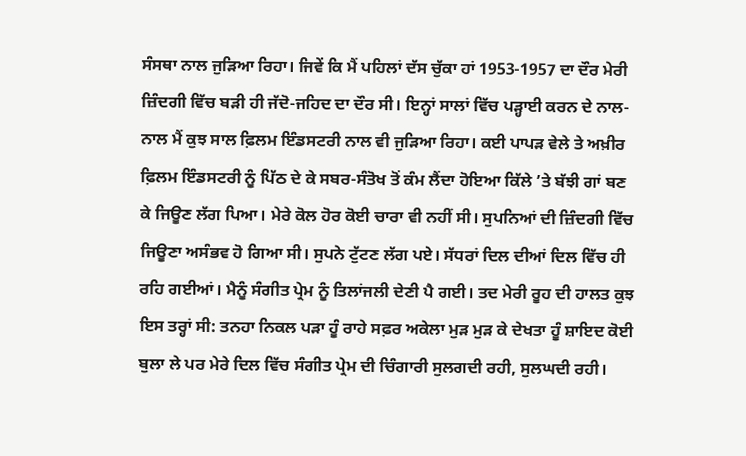ਸੰਸਥਾ ਨਾਲ ਜੁੜਿਆ ਰਿਹਾ। ਜਿਵੇਂ ਕਿ ਮੈਂ ਪਹਿਲਾਂ ਦੱਸ ਚੁੱਕਾ ਹਾਂ 1953-1957 ਦਾ ਦੌਰ ਮੇਰੀ ਜ਼ਿੰਦਗੀ ਵਿੱਚ ਬੜੀ ਹੀ ਜੱਦੋ-ਜਹਿਦ ਦਾ ਦੌਰ ਸੀ। ਇਨ੍ਹਾਂ ਸਾਲਾਂ ਵਿੱਚ ਪੜ੍ਹਾਈ ਕਰਨ ਦੇ ਨਾਲ-ਨਾਲ ਮੈਂ ਕੁਝ ਸਾਲ ਫ਼ਿਲਮ ਇੰਡਸਟਰੀ ਨਾਲ ਵੀ ਜੁੜਿਆ ਰਿਹਾ। ਕਈ ਪਾਪੜ ਵੇਲੇ ਤੇ ਅਖ਼ੀਰ ਫ਼ਿਲਮ ਇੰਡਸਟਰੀ ਨੂੰ ਪਿੱਠ ਦੇ ਕੇ ਸਬਰ-ਸੰਤੋਖ ਤੋਂ ਕੰਮ ਲੈਂਦਾ ਹੋਇਆ ਕਿੱਲੇ ’ਤੇ ਬੱਝੀ ਗਾਂ ਬਣ ਕੇ ਜਿਊਣ ਲੱਗ ਪਿਆ। ਮੇਰੇ ਕੋਲ ਹੋਰ ਕੋਈ ਚਾਰਾ ਵੀ ਨਹੀਂ ਸੀ। ਸੁਪਨਿਆਂ ਦੀ ਜ਼ਿੰਦਗੀ ਵਿੱਚ ਜਿਊਣਾ ਅਸੰਭਵ ਹੋ ਗਿਆ ਸੀ। ਸੁਪਨੇ ਟੁੱਟਣ ਲੱਗ ਪਏ। ਸੱਧਰਾਂ ਦਿਲ ਦੀਆਂ ਦਿਲ ਵਿੱਚ ਹੀ ਰਹਿ ਗਈਆਂ। ਮੈਨੂੰ ਸੰਗੀਤ ਪ੍ਰੇਮ ਨੂੰ ਤਿਲਾਂਜਲੀ ਦੇਣੀ ਪੈ ਗਈ। ਤਦ ਮੇਰੀ ਰੂਹ ਦੀ ਹਾਲਤ ਕੁਝ ਇਸ ਤਰ੍ਹਾਂ ਸੀ: ਤਨਹਾ ਨਿਕਲ ਪੜਾ ਹੂੰ ਰਾਹੇ ਸਫ਼ਰ ਅਕੇਲਾ ਮੁੜ ਮੁੜ ਕੇ ਦੇਖਤਾ ਹੂੰ ਸ਼ਾਇਦ ਕੋਈ ਬੁਲਾ ਲੇ ਪਰ ਮੇਰੇ ਦਿਲ ਵਿੱਚ ਸੰਗੀਤ ਪ੍ਰੇਮ ਦੀ ਚਿੰਗਾਰੀ ਸੁਲਗਦੀ ਰਹੀ, ਸੁਲਘਦੀ ਰਹੀ।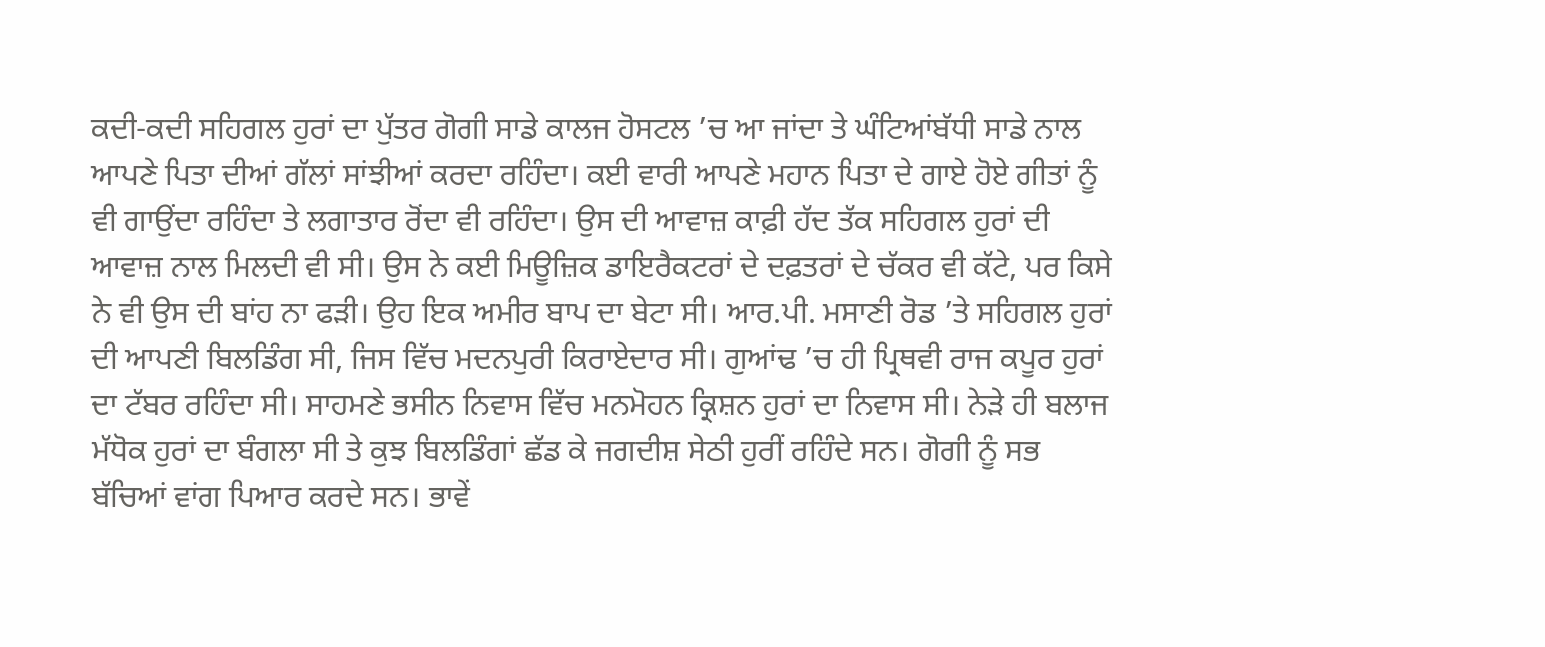ਕਦੀ-ਕਦੀ ਸਹਿਗਲ ਹੁਰਾਂ ਦਾ ਪੁੱਤਰ ਗੋਗੀ ਸਾਡੇ ਕਾਲਜ ਹੋਸਟਲ ’ਚ ਆ ਜਾਂਦਾ ਤੇ ਘੰਟਿਆਂਬੱਧੀ ਸਾਡੇ ਨਾਲ ਆਪਣੇ ਪਿਤਾ ਦੀਆਂ ਗੱਲਾਂ ਸਾਂਝੀਆਂ ਕਰਦਾ ਰਹਿੰਦਾ। ਕਈ ਵਾਰੀ ਆਪਣੇ ਮਹਾਨ ਪਿਤਾ ਦੇ ਗਾਏ ਹੋਏ ਗੀਤਾਂ ਨੂੰ ਵੀ ਗਾਉਂਦਾ ਰਹਿੰਦਾ ਤੇ ਲਗਾਤਾਰ ਰੋਂਦਾ ਵੀ ਰਹਿੰਦਾ। ਉਸ ਦੀ ਆਵਾਜ਼ ਕਾਫ਼ੀ ਹੱਦ ਤੱਕ ਸਹਿਗਲ ਹੁਰਾਂ ਦੀ ਆਵਾਜ਼ ਨਾਲ ਮਿਲਦੀ ਵੀ ਸੀ। ਉਸ ਨੇ ਕਈ ਮਿਊਜ਼ਿਕ ਡਾਇਰੈਕਟਰਾਂ ਦੇ ਦਫ਼ਤਰਾਂ ਦੇ ਚੱਕਰ ਵੀ ਕੱਟੇ, ਪਰ ਕਿਸੇ ਨੇ ਵੀ ਉਸ ਦੀ ਬਾਂਹ ਨਾ ਫੜੀ। ਉਹ ਇਕ ਅਮੀਰ ਬਾਪ ਦਾ ਬੇਟਾ ਸੀ। ਆਰ.ਪੀ. ਮਸਾਣੀ ਰੋਡ ’ਤੇ ਸਹਿਗਲ ਹੁਰਾਂ ਦੀ ਆਪਣੀ ਬਿਲਡਿੰਗ ਸੀ, ਜਿਸ ਵਿੱਚ ਮਦਨਪੁਰੀ ਕਿਰਾਏਦਾਰ ਸੀ। ਗੁਆਂਢ ’ਚ ਹੀ ਪ੍ਰਿਥਵੀ ਰਾਜ ਕਪੂਰ ਹੁਰਾਂ ਦਾ ਟੱਬਰ ਰਹਿੰਦਾ ਸੀ। ਸਾਹਮਣੇ ਭਸੀਨ ਨਿਵਾਸ ਵਿੱਚ ਮਨਮੋਹਨ ਕ੍ਰਿਸ਼ਨ ਹੁਰਾਂ ਦਾ ਨਿਵਾਸ ਸੀ। ਨੇੜੇ ਹੀ ਬਲਾਜ ਮੱਧੋਕ ਹੁਰਾਂ ਦਾ ਬੰਗਲਾ ਸੀ ਤੇ ਕੁਝ ਬਿਲਡਿੰਗਾਂ ਛੱਡ ਕੇ ਜਗਦੀਸ਼ ਸੇਠੀ ਹੁਰੀਂ ਰਹਿੰਦੇ ਸਨ। ਗੋਗੀ ਨੂੰ ਸਭ ਬੱਚਿਆਂ ਵਾਂਗ ਪਿਆਰ ਕਰਦੇ ਸਨ। ਭਾਵੇਂ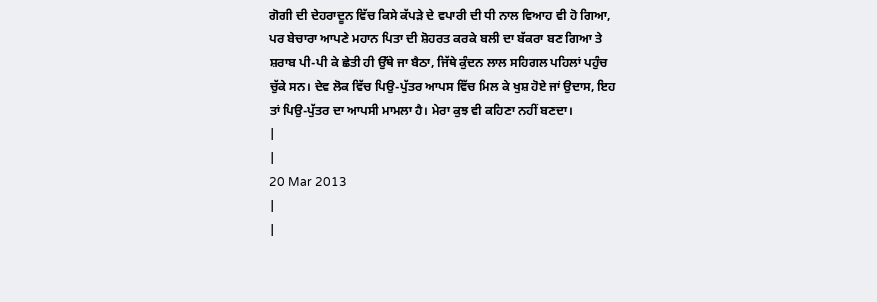ਗੋਗੀ ਦੀ ਦੇਹਰਾਦੂਨ ਵਿੱਚ ਕਿਸੇ ਕੱਪੜੇ ਦੇ ਵਪਾਰੀ ਦੀ ਧੀ ਨਾਲ ਵਿਆਹ ਵੀ ਹੋ ਗਿਆ, ਪਰ ਬੇਚਾਰਾ ਆਪਣੇ ਮਹਾਨ ਪਿਤਾ ਦੀ ਸ਼ੋਹਰਤ ਕਰਕੇ ਬਲੀ ਦਾ ਬੱਕਰਾ ਬਣ ਗਿਆ ਤੇ ਸ਼ਰਾਬ ਪੀ-ਪੀ ਕੇ ਛੇਤੀ ਹੀ ਉੱਥੇ ਜਾ ਬੈਠਾ, ਜਿੱਥੇ ਕੁੰਦਨ ਲਾਲ ਸਹਿਗਲ ਪਹਿਲਾਂ ਪਹੁੰਚ ਚੁੱਕੇ ਸਨ। ਦੇਵ ਲੋਕ ਵਿੱਚ ਪਿਉ-ਪੁੱਤਰ ਆਪਸ ਵਿੱਚ ਮਿਲ ਕੇ ਖੁਸ਼ ਹੋਏ ਜਾਂ ਉਦਾਸ, ਇਹ ਤਾਂ ਪਿਉ-ਪੁੱਤਰ ਦਾ ਆਪਸੀ ਮਾਮਲਾ ਹੈ। ਮੇਰਾ ਕੁਝ ਵੀ ਕਹਿਣਾ ਨਹੀਂ ਬਣਦਾ।
|
|
20 Mar 2013
|
|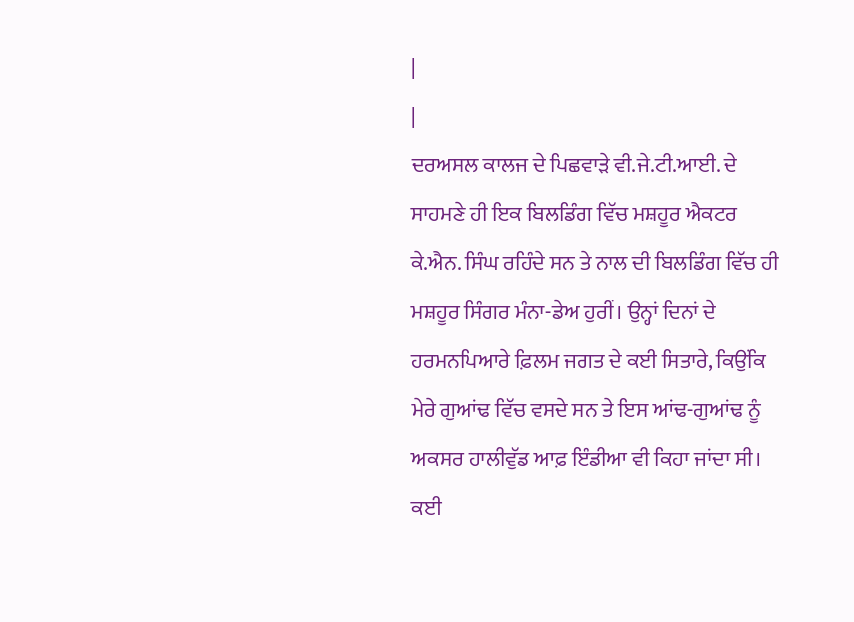|
|
ਦਰਅਸਲ ਕਾਲਜ ਦੇ ਪਿਛਵਾੜੇ ਵੀ.ਜੇ.ਟੀ.ਆਈ. ਦੇ ਸਾਹਮਣੇ ਹੀ ਇਕ ਬਿਲਡਿੰਗ ਵਿੱਚ ਮਸ਼ਹੂਰ ਐਕਟਰ ਕੇ.ਐਨ. ਸਿੰਘ ਰਹਿੰਦੇ ਸਨ ਤੇ ਨਾਲ ਦੀ ਬਿਲਡਿੰਗ ਵਿੱਚ ਹੀ ਮਸ਼ਹੂਰ ਸਿੰਗਰ ਮੰਨਾ-ਡੇਅ ਹੁਰੀਂ। ਉਨ੍ਹਾਂ ਦਿਨਾਂ ਦੇ ਹਰਮਨਪਿਆਰੇ ਫ਼ਿਲਮ ਜਗਤ ਦੇ ਕਈ ਸਿਤਾਰੇ, ਕਿਉਂਕਿ ਮੇਰੇ ਗੁਆਂਢ ਵਿੱਚ ਵਸਦੇ ਸਨ ਤੇ ਇਸ ਆਂਢ-ਗੁਆਂਢ ਨੂੰ ਅਕਸਰ ਹਾਲੀਵੁੱਡ ਆਫ਼ ਇੰਡੀਆ ਵੀ ਕਿਹਾ ਜਾਂਦਾ ਸੀ। ਕਈ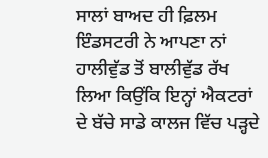ਸਾਲਾਂ ਬਾਅਦ ਹੀ ਫ਼ਿਲਮ ਇੰਡਸਟਰੀ ਨੇ ਆਪਣਾ ਨਾਂ ਹਾਲੀਵੁੱਡ ਤੋਂ ਬਾਲੀਵੁੱਡ ਰੱਖ ਲਿਆ ਕਿਉਂਕਿ ਇਨ੍ਹਾਂ ਐਕਟਰਾਂ ਦੇ ਬੱਚੇ ਸਾਡੇ ਕਾਲਜ ਵਿੱਚ ਪੜ੍ਹਦੇ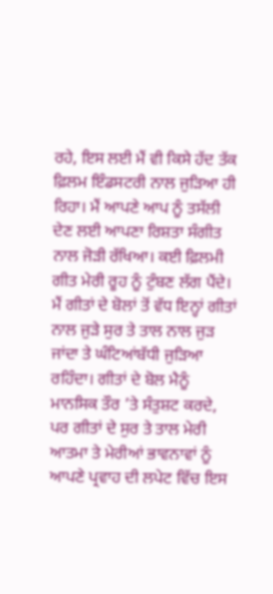ਰਹੇ, ਇਸ ਲਈ ਮੈਂ ਵੀ ਕਿਸੇ ਹੱਦ ਤੱਕ ਫ਼ਿਲਮ ਇੰਡਸਟਰੀ ਨਾਲ ਜੁੜਿਆ ਹੀ ਰਿਹਾ। ਮੈਂ ਆਪਣੇ ਆਪ ਨੂੰ ਤਸੱਲੀ ਦੇਣ ਲਈ ਆਪਣਾ ਰਿਸ਼ਤਾ ਸੰਗੀਤ ਨਾਲ ਜੋੜੀ ਰੱਖਿਆ। ਕਈ ਫ਼ਿਲਮੀ ਗੀਤ ਮੇਰੀ ਰੂਹ ਨੂੰ ਟੁੰਬਣ ਲੱਗ ਪੈਂਦੇ। ਮੈਂ ਗੀਤਾਂ ਦੇ ਬੋਲਾਂ ਤੋਂ ਵੱਧ ਇਨ੍ਹਾਂ ਗੀਤਾਂ ਨਾਲ ਜੁੜੇ ਸੁਰ ਤੇ ਤਾਲ ਨਾਲ ਜੁੜ ਜਾਂਦਾ ਤੇ ਘੰਟਿਆਂਬੱਧੀ ਜੁੜਿਆ ਰਹਿੰਦਾ। ਗੀਤਾਂ ਦੇ ਬੋਲ ਮੈਨੂੰ ਮਾਨਸਿਕ ਤੌਰ ’ਤੇ ਸੰਤੁਸ਼ਟ ਕਰਦੇ, ਪਰ ਗੀਤਾਂ ਦੇ ਸੁਰ ਤੇ ਤਾਲ ਮੇਰੀ ਆਤਮਾ ਤੇ ਮੇਰੀਆਂ ਭਾਵਨਾਵਾਂ ਨੂੰ ਆਪਣੇ ਪ੍ਰਵਾਹ ਦੀ ਲਪੇਟ ਵਿੱਚ ਇਸ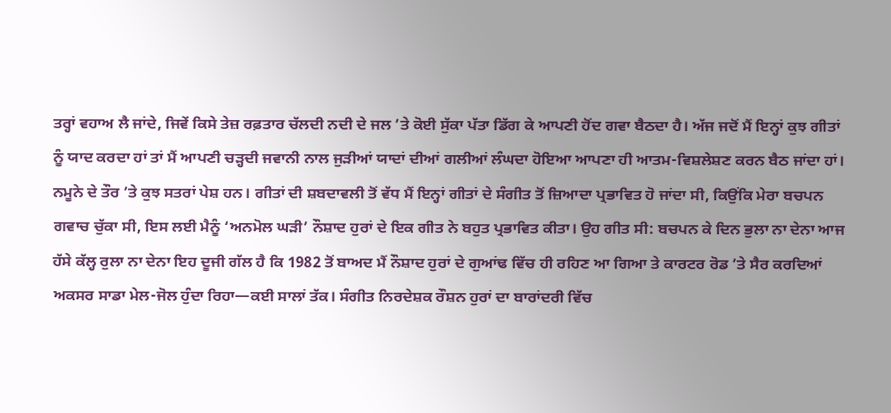ਤਰ੍ਹਾਂ ਵਹਾਅ ਲੈ ਜਾਂਦੇ, ਜਿਵੇਂ ਕਿਸੇ ਤੇਜ਼ ਰਫ਼ਤਾਰ ਚੱਲਦੀ ਨਦੀ ਦੇ ਜਲ ’ਤੇ ਕੋਈ ਸੁੱਕਾ ਪੱਤਾ ਡਿੱਗ ਕੇ ਆਪਣੀ ਹੋਂਦ ਗਵਾ ਬੈਠਦਾ ਹੈ। ਅੱਜ ਜਦੋਂ ਮੈਂ ਇਨ੍ਹਾਂ ਕੁਝ ਗੀਤਾਂ ਨੂੰ ਯਾਦ ਕਰਦਾ ਹਾਂ ਤਾਂ ਮੈਂ ਆਪਣੀ ਚੜ੍ਹਦੀ ਜਵਾਨੀ ਨਾਲ ਜੁੜੀਆਂ ਯਾਦਾਂ ਦੀਆਂ ਗਲੀਆਂ ਲੰਘਦਾ ਹੋਇਆ ਆਪਣਾ ਹੀ ਆਤਮ-ਵਿਸ਼ਲੇਸ਼ਣ ਕਰਨ ਬੈਠ ਜਾਂਦਾ ਹਾਂ। ਨਮੂਨੇ ਦੇ ਤੌਰ ’ਤੇ ਕੁਝ ਸਤਰਾਂ ਪੇਸ਼ ਹਨ। ਗੀਤਾਂ ਦੀ ਸ਼ਬਦਾਵਲੀ ਤੋਂ ਵੱਧ ਮੈਂ ਇਨ੍ਹਾਂ ਗੀਤਾਂ ਦੇ ਸੰਗੀਤ ਤੋਂ ਜ਼ਿਆਦਾ ਪ੍ਰਭਾਵਿਤ ਹੋ ਜਾਂਦਾ ਸੀ, ਕਿਉਂਕਿ ਮੇਰਾ ਬਚਪਨ ਗਵਾਚ ਚੁੱਕਾ ਸੀ, ਇਸ ਲਈ ਮੈਨੂੰ ‘ਅਨਮੋਲ ਘੜੀ’ ਨੌਸ਼ਾਦ ਹੁਰਾਂ ਦੇ ਇਕ ਗੀਤ ਨੇ ਬਹੁਤ ਪ੍ਰਭਾਵਿਤ ਕੀਤਾ। ਉਹ ਗੀਤ ਸੀ: ਬਚਪਨ ਕੇ ਦਿਨ ਭੁਲਾ ਨਾ ਦੇਨਾ ਆਜ ਹੱਸੇ ਕੱਲ੍ਹ ਰੁਲਾ ਨਾ ਦੇਨਾ ਇਹ ਦੂਜੀ ਗੱਲ ਹੈ ਕਿ 1982 ਤੋਂ ਬਾਅਦ ਮੈਂ ਨੌਸ਼ਾਦ ਹੁਰਾਂ ਦੇ ਗੁਆਂਢ ਵਿੱਚ ਹੀ ਰਹਿਣ ਆ ਗਿਆ ਤੇ ਕਾਰਟਰ ਰੋਡ ’ਤੇ ਸੈਰ ਕਰਦਿਆਂ ਅਕਸਰ ਸਾਡਾ ਮੇਲ-ਜੋਲ ਹੁੰਦਾ ਰਿਹਾ—ਕਈ ਸਾਲਾਂ ਤੱਕ। ਸੰਗੀਤ ਨਿਰਦੇਸ਼ਕ ਰੌਸ਼ਨ ਹੁਰਾਂ ਦਾ ਬਾਰਾਂਦਰੀ ਵਿੱਚ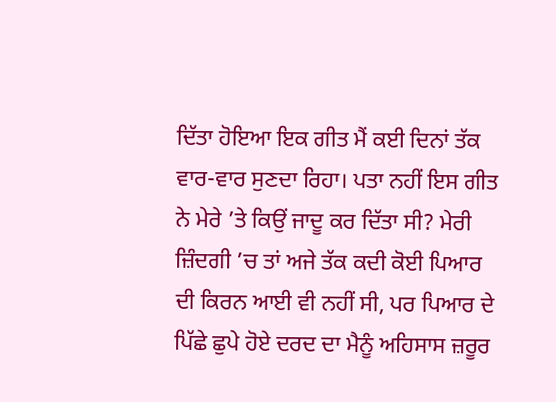ਦਿੱਤਾ ਹੋਇਆ ਇਕ ਗੀਤ ਮੈਂ ਕਈ ਦਿਨਾਂ ਤੱਕ ਵਾਰ-ਵਾਰ ਸੁਣਦਾ ਰਿਹਾ। ਪਤਾ ਨਹੀਂ ਇਸ ਗੀਤ ਨੇ ਮੇਰੇ ’ਤੇ ਕਿਉਂ ਜਾਦੂ ਕਰ ਦਿੱਤਾ ਸੀ? ਮੇਰੀ ਜ਼ਿੰਦਗੀ ’ਚ ਤਾਂ ਅਜੇ ਤੱਕ ਕਦੀ ਕੋਈ ਪਿਆਰ ਦੀ ਕਿਰਨ ਆਈ ਵੀ ਨਹੀਂ ਸੀ, ਪਰ ਪਿਆਰ ਦੇ ਪਿੱਛੇ ਛੁਪੇ ਹੋਏ ਦਰਦ ਦਾ ਮੈਨੂੰ ਅਹਿਸਾਸ ਜ਼ਰੂਰ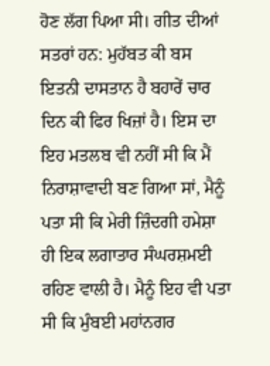ਹੋਣ ਲੱਗ ਪਿਆ ਸੀ। ਗੀਤ ਦੀਆਂ ਸਤਰਾਂ ਹਨ: ਮੁਹੱਬਤ ਕੀ ਬਸ ਇਤਨੀ ਦਾਸਤਾਨ ਹੈ ਬਹਾਰੇਂ ਚਾਰ ਦਿਨ ਕੀ ਫਿਰ ਖਿਜ਼ਾਂ ਹੈ। ਇਸ ਦਾ ਇਹ ਮਤਲਬ ਵੀ ਨਹੀਂ ਸੀ ਕਿ ਮੈਂ ਨਿਰਾਸ਼ਾਵਾਦੀ ਬਣ ਗਿਆ ਸਾਂ, ਮੈਨੂੰ ਪਤਾ ਸੀ ਕਿ ਮੇਰੀ ਜ਼ਿੰਦਗੀ ਹਮੇਸ਼ਾ ਹੀ ਇਕ ਲਗਾਤਾਰ ਸੰਘਰਸ਼ਮਈ ਰਹਿਣ ਵਾਲੀ ਹੈ। ਮੈਨੂੰ ਇਹ ਵੀ ਪਤਾ ਸੀ ਕਿ ਮੁੰਬਈ ਮਹਾਂਨਗਰ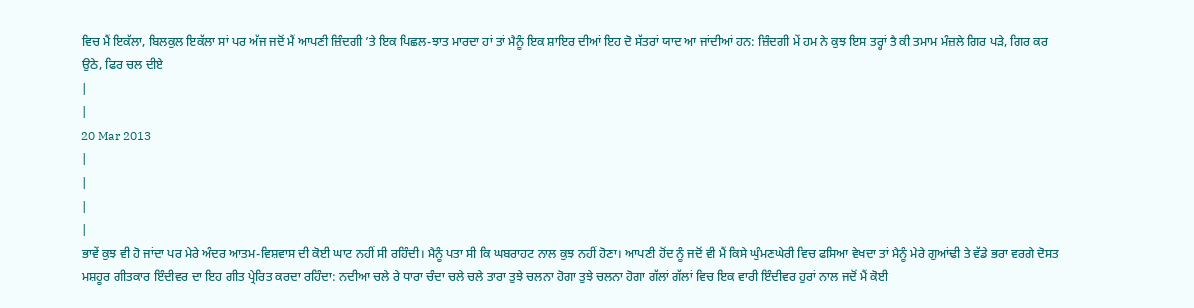ਵਿਚ ਮੈਂ ਇਕੱਲਾ, ਬਿਲਕੁਲ ਇਕੱਲਾ ਸਾਂ ਪਰ ਅੱਜ ਜਦੋਂ ਮੈਂ ਆਪਣੀ ਜ਼ਿੰਦਗੀ ’ਤੇ ਇਕ ਪਿਛਲ-ਝਾਤ ਮਾਰਦਾ ਹਾਂ ਤਾਂ ਮੈਨੂੰ ਇਕ ਸ਼ਾਇਰ ਦੀਆਂ ਇਹ ਦੋ ਸੱਤਰਾਂ ਯਾਦ ਆ ਜਾਂਦੀਆਂ ਹਨ: ਜ਼ਿੰਦਗੀ ਮੇਂ ਹਮ ਨੇ ਕੁਝ ਇਸ ਤਰ੍ਹਾਂ ਤੈ ਕੀ ਤਮਾਮ ਮੰਜ਼ਲੇ ਗਿਰ ਪੜੇ, ਗਿਰ ਕਰ ਉਠੇ, ਫਿਰ ਚਲ ਦੀਏ
|
|
20 Mar 2013
|
|
|
|
ਭਾਵੇਂ ਕੁਝ ਵੀ ਹੋ ਜਾਂਦਾ ਪਰ ਮੇਰੇ ਅੰਦਰ ਆਤਮ-ਵਿਸ਼ਵਾਸ ਦੀ ਕੋਈ ਘਾਟ ਨਹੀਂ ਸੀ ਰਹਿੰਦੀ। ਮੈਨੂੰ ਪਤਾ ਸੀ ਕਿ ਘਬਰਾਹਟ ਨਾਲ ਕੁਝ ਨਹੀਂ ਹੋਣਾ। ਆਪਣੀ ਹੋਂਦ ਨੂੰ ਜਦੋਂ ਵੀ ਮੈਂ ਕਿਸੇ ਘੁੰਮਣਘੇਰੀ ਵਿਚ ਫਸਿਆ ਵੇਖਦਾ ਤਾਂ ਮੈਨੂੰ ਮੇਰੇ ਗੁਆਂਢੀ ਤੇ ਵੱਡੇ ਭਰਾ ਵਰਗੇ ਦੋਸਤ ਮਸ਼ਹੂਰ ਗੀਤਕਾਰ ਇੰਦੀਵਰ ਦਾ ਇਹ ਗੀਤ ਪ੍ਰੇਰਿਤ ਕਰਦਾ ਰਹਿੰਦਾ: ਨਦੀਆ ਚਲੇ ਰੇ ਧਾਰਾ ਚੰਦਾ ਚਲੇ ਚਲੇ ਤਾਰਾ ਤੁਝੇ ਚਲਨਾ ਹੋਗਾ ਤੁਝੇ ਚਲਨਾ ਹੋਗਾ ਗੱਲਾਂ ਗੱਲਾਂ ਵਿਚ ਇਕ ਵਾਰੀ ਇੰਦੀਵਰ ਹੁਰਾਂ ਨਾਲ ਜਦੋਂ ਮੈਂ ਕੋਈ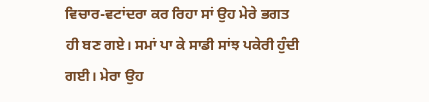ਵਿਚਾਰ-ਵਟਾਂਦਰਾ ਕਰ ਰਿਹਾ ਸਾਂ ਉਹ ਮੇਰੇ ਭਗਤ ਹੀ ਬਣ ਗਏ। ਸਮਾਂ ਪਾ ਕੇ ਸਾਡੀ ਸਾਂਝ ਪਕੇਰੀ ਹੁੰਦੀ ਗਈ। ਮੇਰਾ ਉਹ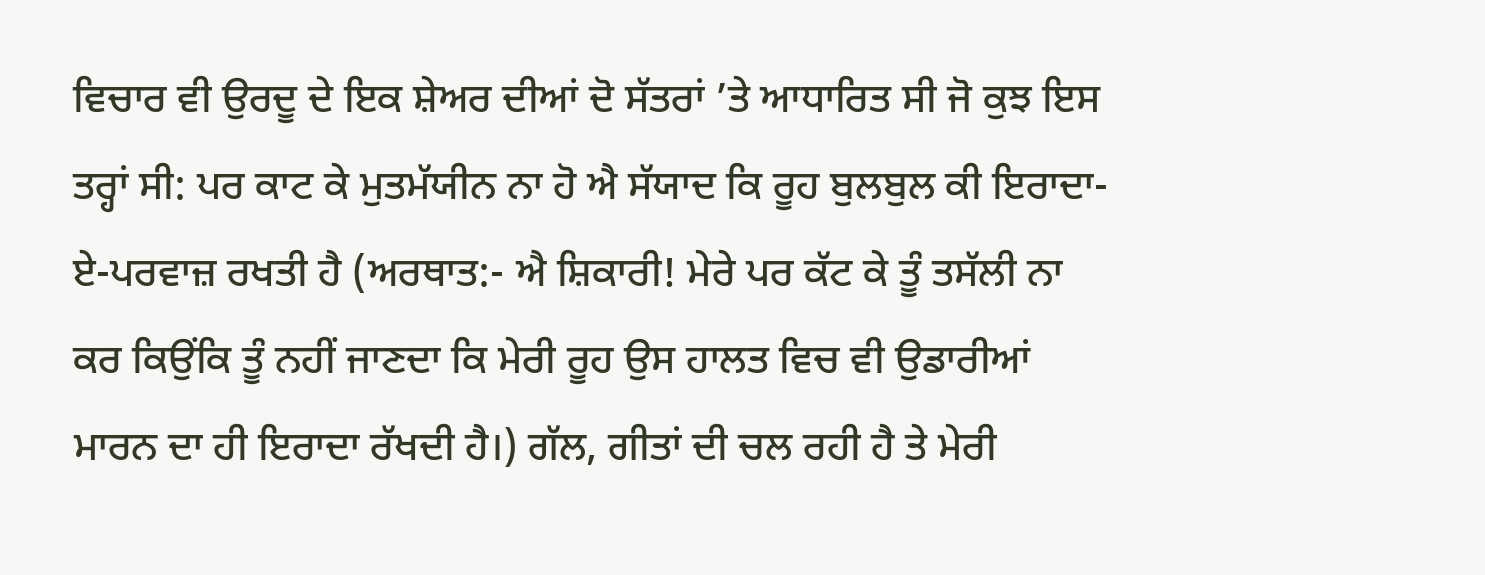ਵਿਚਾਰ ਵੀ ਉਰਦੂ ਦੇ ਇਕ ਸ਼ੇਅਰ ਦੀਆਂ ਦੋ ਸੱਤਰਾਂ ’ਤੇ ਆਧਾਰਿਤ ਸੀ ਜੋ ਕੁਝ ਇਸ ਤਰ੍ਹਾਂ ਸੀ: ਪਰ ਕਾਟ ਕੇ ਮੁਤਮੱਯੀਨ ਨਾ ਹੋ ਐ ਸੱਯਾਦ ਕਿ ਰੂਹ ਬੁਲਬੁਲ ਕੀ ਇਰਾਦਾ-ਏ-ਪਰਵਾਜ਼ ਰਖਤੀ ਹੈ (ਅਰਥਾਤ:- ਐ ਸ਼ਿਕਾਰੀ! ਮੇਰੇ ਪਰ ਕੱਟ ਕੇ ਤੂੰ ਤਸੱਲੀ ਨਾ ਕਰ ਕਿਉਂਕਿ ਤੂੰ ਨਹੀਂ ਜਾਣਦਾ ਕਿ ਮੇਰੀ ਰੂਹ ਉਸ ਹਾਲਤ ਵਿਚ ਵੀ ਉਡਾਰੀਆਂ ਮਾਰਨ ਦਾ ਹੀ ਇਰਾਦਾ ਰੱਖਦੀ ਹੈ।) ਗੱਲ, ਗੀਤਾਂ ਦੀ ਚਲ ਰਹੀ ਹੈ ਤੇ ਮੇਰੀ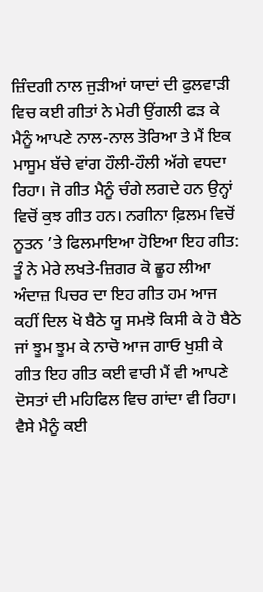ਜ਼ਿੰਦਗੀ ਨਾਲ ਜੁੜੀਆਂ ਯਾਦਾਂ ਦੀ ਫੁਲਵਾੜੀ ਵਿਚ ਕਈ ਗੀਤਾਂ ਨੇ ਮੇਰੀ ਉਂਗਲੀ ਫੜ ਕੇ ਮੈਨੂੰ ਆਪਣੇ ਨਾਲ-ਨਾਲ ਤੋਰਿਆ ਤੇ ਮੈਂ ਇਕ ਮਾਸੂਮ ਬੱਚੇ ਵਾਂਗ ਹੌਲੀ-ਹੌਲੀ ਅੱਗੇ ਵਧਦਾ ਰਿਹਾ। ਜੋ ਗੀਤ ਮੈਨੂੰ ਚੰਗੇ ਲਗਦੇ ਹਨ ਉਨ੍ਹਾਂ ਵਿਚੋਂ ਕੁਝ ਗੀਤ ਹਨ। ਨਗੀਨਾ ਫ਼ਿਲਮ ਵਿਚੋਂ ਨੂਤਨ ’ਤੇ ਫਿਲਮਾਇਆ ਹੋਇਆ ਇਹ ਗੀਤ: ਤੂੰ ਨੇ ਮੇਰੇ ਲਖਤੇ-ਜ਼ਿਗਰ ਕੋ ਛੂਹ ਲੀਆ ਅੰਦਾਜ਼ ਪਿਚਰ ਦਾ ਇਹ ਗੀਤ ਹਮ ਆਜ ਕਹੀਂ ਦਿਲ ਖੋ ਬੈਠੇ ਯੂ ਸਮਝੋ ਕਿਸੀ ਕੇ ਹੋ ਬੈਠੇ ਜਾਂ ਝੂਮ ਝੂਮ ਕੇ ਨਾਚੋ ਆਜ ਗਾਓ ਖੁਸ਼ੀ ਕੇ ਗੀਤ ਇਹ ਗੀਤ ਕਈ ਵਾਰੀ ਮੈਂ ਵੀ ਆਪਣੇ ਦੋਸਤਾਂ ਦੀ ਮਹਿਫਿਲ ਵਿਚ ਗਾਂਦਾ ਵੀ ਰਿਹਾ। ਵੈਸੇ ਮੈਨੂੰ ਕਈ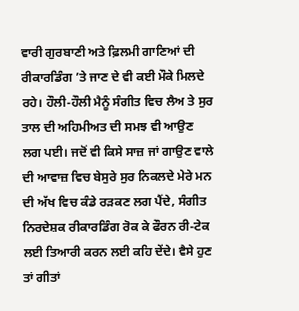ਵਾਰੀ ਗੁਰਬਾਣੀ ਅਤੇ ਫ਼ਿਲਮੀ ਗਾਣਿਆਂ ਦੀ ਰੀਕਾਰਡਿੰਗ ’ਤੇ ਜਾਣ ਦੇ ਵੀ ਕਈ ਮੌਕੇ ਮਿਲਦੇ ਰਹੇ। ਹੌਲੀ-ਹੌਲੀ ਮੈਨੂੰ ਸੰਗੀਤ ਵਿਚ ਲੈਅ ਤੇ ਸੁਰ ਤਾਲ ਦੀ ਅਹਿਮੀਅਤ ਦੀ ਸਮਝ ਵੀ ਆਉਣ ਲਗ ਪਈ। ਜਦੋਂ ਵੀ ਕਿਸੇ ਸਾਜ਼ ਜਾਂ ਗਾਉਣ ਵਾਲੇ ਦੀ ਆਵਾਜ਼ ਵਿਚ ਬੇਸੁਰੇ ਸੁਰ ਨਿਕਲਦੇ ਮੇਰੇ ਮਨ ਦੀ ਅੱਖ ਵਿਚ ਕੰਡੇ ਰੜਕਣ ਲਗ ਪੈਂਦੇ, ਸੰਗੀਤ ਨਿਰਦੇਸ਼ਕ ਰੀਕਾਰਡਿੰਗ ਰੋਕ ਕੇ ਫੌਰਨ ਰੀ-ਟੇਕ ਲਈ ਤਿਆਰੀ ਕਰਨ ਲਈ ਕਹਿ ਦੇਂਦੇ। ਵੈਸੇ ਹੁਣ ਤਾਂ ਗੀਤਾਂ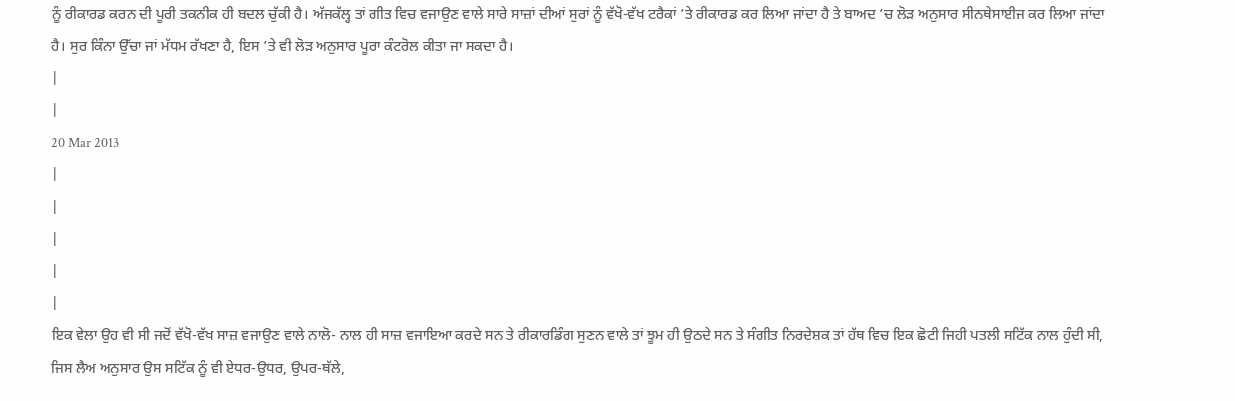ਨੂੰ ਰੀਕਾਰਡ ਕਰਨ ਦੀ ਪੂਰੀ ਤਕਨੀਕ ਹੀ ਬਦਲ ਚੁੱਕੀ ਹੈ। ਅੱਜਕੱਲ੍ਹ ਤਾਂ ਗੀਤ ਵਿਚ ਵਜਾਉਣ ਵਾਲੇ ਸਾਰੇ ਸਾਜ਼ਾਂ ਦੀਆਂ ਸੁਰਾਂ ਨੂੰ ਵੱਖੋ-ਵੱਖ ਟਰੈਕਾਂ ’ਤੇ ਰੀਕਾਰਡ ਕਰ ਲਿਆ ਜਾਂਦਾ ਹੈ ਤੇ ਬਾਅਦ ’ਚ ਲੋੜ ਅਨੁਸਾਰ ਸੀਨਥੇਸਾਈਜ ਕਰ ਲਿਆ ਜਾਂਦਾ ਹੈ। ਸੁਰ ਕਿੰਨਾ ਉੱਚਾ ਜਾਂ ਮੱਧਮ ਰੱਖਣਾ ਹੈ, ਇਸ ’ਤੇ ਵੀ ਲੋੜ ਅਨੁਸਾਰ ਪੂਰਾ ਕੰਟਰੋਲ ਕੀਤਾ ਜਾ ਸਕਦਾ ਹੈ।
|
|
20 Mar 2013
|
|
|
|
|
ਇਕ ਵੇਲਾ ਉਹ ਵੀ ਸੀ ਜਦੋਂ ਵੱਖੋ-ਵੱਖ ਸਾਜ਼ ਵਜਾਉਣ ਵਾਲੇ ਨਾਲੋ- ਨਾਲ ਹੀ ਸਾਜ਼ ਵਜਾਇਆ ਕਰਦੇ ਸਨ ਤੇ ਰੀਕਾਰਡਿੰਗ ਸੁਣਨ ਵਾਲੇ ਤਾਂ ਝੂਮ ਹੀ ਉਠਦੇ ਸਨ ਤੇ ਸੰਗੀਤ ਨਿਰਦੇਸ਼ਕ ਤਾਂ ਹੱਥ ਵਿਚ ਇਕ ਛੋਟੀ ਜਿਹੀ ਪਤਲੀ ਸਟਿੱਕ ਨਾਲ ਹੁੰਦੀ ਸੀ, ਜਿਸ ਲੈਅ ਅਨੁਸਾਰ ਉਸ ਸਟਿੱਕ ਨੂੰ ਵੀ ਏਧਰ-ਉਧਰ, ਉਪਰ-ਥੱਲੇ,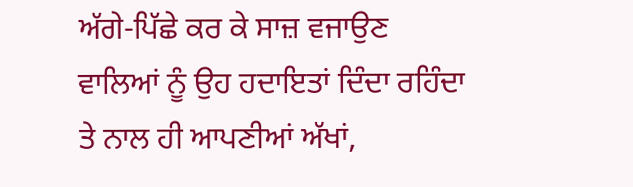ਅੱਗੇ-ਪਿੱਛੇ ਕਰ ਕੇ ਸਾਜ਼ ਵਜਾਉਣ ਵਾਲਿਆਂ ਨੂੰ ਉਹ ਹਦਾਇਤਾਂ ਦਿੰਦਾ ਰਹਿੰਦਾ ਤੇ ਨਾਲ ਹੀ ਆਪਣੀਆਂ ਅੱਖਾਂ,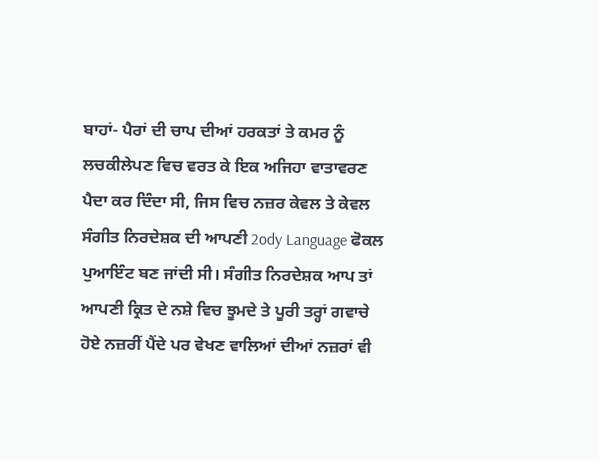ਬਾਹਾਂ- ਪੈਰਾਂ ਦੀ ਚਾਪ ਦੀਆਂ ਹਰਕਤਾਂ ਤੇ ਕਮਰ ਨੂੰ ਲਚਕੀਲੇਪਣ ਵਿਚ ਵਰਤ ਕੇ ਇਕ ਅਜਿਹਾ ਵਾਤਾਵਰਣ ਪੈਦਾ ਕਰ ਦਿੰਦਾ ਸੀ, ਜਿਸ ਵਿਚ ਨਜ਼ਰ ਕੇਵਲ ਤੇ ਕੇਵਲ ਸੰਗੀਤ ਨਿਰਦੇਸ਼ਕ ਦੀ ਆਪਣੀ 2ody Language ਫੋਕਲ ਪੁਆਇੰਟ ਬਣ ਜਾਂਦੀ ਸੀ। ਸੰਗੀਤ ਨਿਰਦੇਸ਼ਕ ਆਪ ਤਾਂ ਆਪਣੀ ਕ੍ਰਿਤ ਦੇ ਨਸ਼ੇ ਵਿਚ ਝੂਮਦੇ ਤੇ ਪੂਰੀ ਤਰ੍ਹਾਂ ਗਵਾਚੇ ਹੋਏ ਨਜ਼ਰੀਂ ਪੈਂਦੇ ਪਰ ਵੇਖਣ ਵਾਲਿਆਂ ਦੀਆਂ ਨਜ਼ਰਾਂ ਵੀ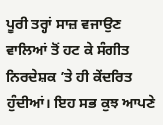ਪੂਰੀ ਤਰ੍ਹਾਂ ਸਾਜ਼ ਵਜਾਉਣ ਵਾਲਿਆਂ ਤੋਂ ਹਟ ਕੇ ਸੰਗੀਤ ਨਿਰਦੇਸ਼ਕ ’ਤੇ ਹੀ ਕੇਂਦਰਿਤ ਹੁੰਦੀਆਂ। ਇਹ ਸਭ ਕੁਝ ਆਪਣੇ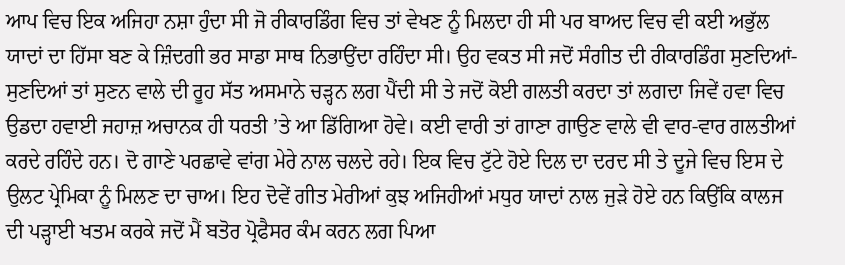ਆਪ ਵਿਚ ਇਕ ਅਜਿਹਾ ਨਸ਼ਾ ਹੁੰਦਾ ਸੀ ਜੋ ਰੀਕਾਰਡਿੰਗ ਵਿਚ ਤਾਂ ਵੇਖਣ ਨੂੰ ਮਿਲਦਾ ਹੀ ਸੀ ਪਰ ਬਾਅਦ ਵਿਚ ਵੀ ਕਈ ਅਭੁੱਲ ਯਾਦਾਂ ਦਾ ਹਿੱਸਾ ਬਣ ਕੇ ਜ਼ਿੰਦਗੀ ਭਰ ਸਾਡਾ ਸਾਥ ਨਿਭਾਉਂਦਾ ਰਹਿੰਦਾ ਸੀ। ਉਹ ਵਕਤ ਸੀ ਜਦੋਂ ਸੰਗੀਤ ਦੀ ਰੀਕਾਰਡਿੰਗ ਸੁਣਦਿਆਂ-ਸੁਣਦਿਆਂ ਤਾਂ ਸੁਣਨ ਵਾਲੇ ਦੀ ਰੂਹ ਸੱਤ ਅਸਮਾਨੇ ਚੜ੍ਹਨ ਲਗ ਪੈਂਦੀ ਸੀ ਤੇ ਜਦੋਂ ਕੋਈ ਗਲਤੀ ਕਰਦਾ ਤਾਂ ਲਗਦਾ ਜਿਵੇਂ ਹਵਾ ਵਿਚ ਉਡਦਾ ਹਵਾਈ ਜਹਾਜ਼ ਅਚਾਨਕ ਹੀ ਧਰਤੀ ’ਤੇ ਆ ਡਿੱਗਿਆ ਹੋਵੇ। ਕਈ ਵਾਰੀ ਤਾਂ ਗਾਣਾ ਗਾਉਣ ਵਾਲੇ ਵੀ ਵਾਰ-ਵਾਰ ਗਲਤੀਆਂ ਕਰਦੇ ਰਹਿੰਦੇ ਹਨ। ਦੋ ਗਾਣੇ ਪਰਛਾਵੇ ਵਾਂਗ ਮੇਰੇ ਨਾਲ ਚਲਦੇ ਰਹੇ। ਇਕ ਵਿਚ ਟੁੱਟੇ ਹੋਏ ਦਿਲ ਦਾ ਦਰਦ ਸੀ ਤੇ ਦੂਜੇ ਵਿਚ ਇਸ ਦੇ ਉਲਟ ਪ੍ਰੇਮਿਕਾ ਨੂੰ ਮਿਲਣ ਦਾ ਚਾਅ। ਇਹ ਦੋਵੇਂ ਗੀਤ ਮੇਰੀਆਂ ਕੁਝ ਅਜਿਹੀਆਂ ਮਧੁਰ ਯਾਦਾਂ ਨਾਲ ਜੁੜੇ ਹੋਏ ਹਨ ਕਿਉਂਕਿ ਕਾਲਜ ਦੀ ਪੜ੍ਹਾਈ ਖਤਮ ਕਰਕੇ ਜਦੋਂ ਮੈਂ ਬਤੋਰ ਪ੍ਰੋਫੈਸਰ ਕੰਮ ਕਰਨ ਲਗ ਪਿਆ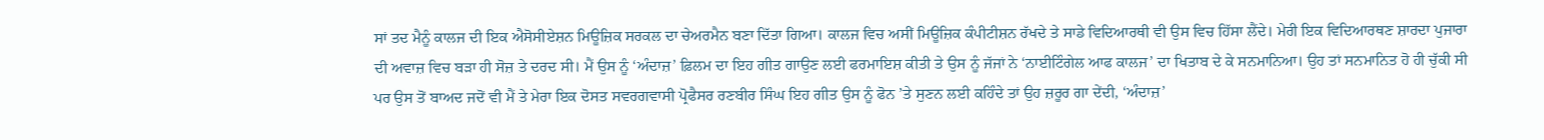ਸਾਂ ਤਦ ਮੈਨੂੰ ਕਾਲਜ ਦੀ ਇਕ ਐਸੋਸੀਏਸ਼ਨ ਮਿਊਜ਼ਿਕ ਸਰਕਲ ਦਾ ਚੇਅਰਮੈਨ ਬਣਾ ਦਿੱਤਾ ਗਿਆ। ਕਾਲਜ ਵਿਚ ਅਸੀਂ ਮਿਊਜ਼ਿਕ ਕੰਪੀਟੀਸ਼ਨ ਰੱਖਦੇ ਤੇ ਸਾਡੇ ਵਿਦਿਆਰਥੀ ਵੀ ਉਸ ਵਿਚ ਹਿੱਸਾ ਲੈਂਦੇ। ਮੇਰੀ ਇਕ ਵਿਦਿਆਰਥਣ ਸ਼ਾਰਦਾ ਪੁਜਾਰਾ ਦੀ ਅਵਾਜ਼ ਵਿਚ ਬੜਾ ਹੀ ਸੋਜ਼ ਤੇ ਦਰਦ ਸੀ। ਮੈਂ ਉਸ ਨੂੰ ‘ਅੰਦਾਜ਼’ ਫ਼ਿਲਮ ਦਾ ਇਹ ਗੀਤ ਗਾਉਣ ਲਈ ਫਰਮਾਇਸ਼ ਕੀਤੀ ਤੇ ਉਸ ਨੂੰ ਜੱਜਾਂ ਨੇ ‘ਨਾਈਟਿੰਗੇਲ ਆਫ ਕਾਲਜ’ ਦਾ ਖਿਤਾਬ ਦੇ ਕੇ ਸਨਮਾਨਿਆ। ਉਹ ਤਾਂ ਸਨਮਾਨਿਤ ਹੋ ਹੀ ਚੁੱਕੀ ਸੀ ਪਰ ਉਸ ਤੋਂ ਬਾਅਦ ਜਦੋਂ ਵੀ ਮੈਂ ਤੇ ਮੇਰਾ ਇਕ ਦੋਸਤ ਸਵਰਗਵਾਸੀ ਪ੍ਰੋਫੈਸਰ ਰਣਬੀਰ ਸਿੰਘ ਇਹ ਗੀਤ ਉਸ ਨੂੰ ਫੋਨ ’ਤੇ ਸੁਣਨ ਲਈ ਕਹਿੰਦੇ ਤਾਂ ਉਹ ਜ਼ਰੂਰ ਗਾ ਦੇਂਦੀ, ‘ਅੰਦਾਜ਼’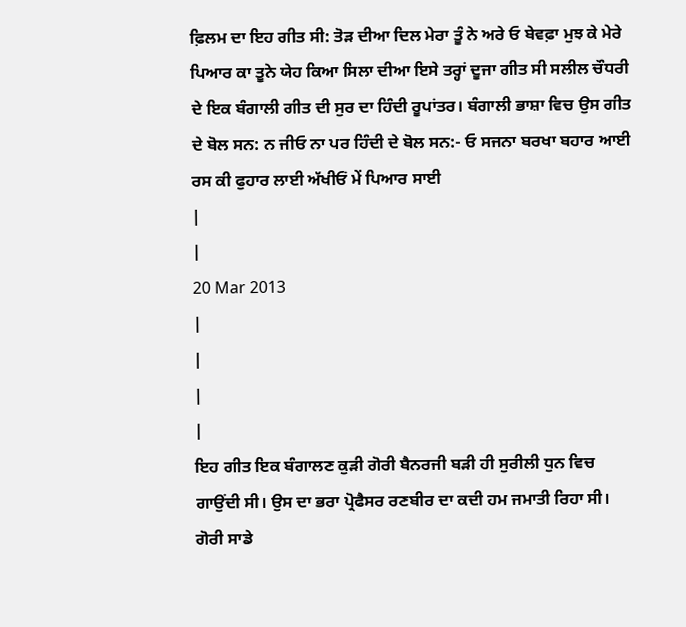ਫ਼ਿਲਮ ਦਾ ਇਹ ਗੀਤ ਸੀ: ਤੋੜ ਦੀਆ ਦਿਲ ਮੇਰਾ ਤੂੰ ਨੇ ਅਰੇ ਓ ਬੇਵਫ਼ਾ ਮੁਝ ਕੇ ਮੇਰੇ ਪਿਆਰ ਕਾ ਤੂਨੇ ਯੇਹ ਕਿਆ ਸਿਲਾ ਦੀਆ ਇਸੇ ਤਰ੍ਹਾਂ ਦੂਜਾ ਗੀਤ ਸੀ ਸਲੀਲ ਚੌਧਰੀ ਦੇ ਇਕ ਬੰਗਾਲੀ ਗੀਤ ਦੀ ਸੁਰ ਦਾ ਹਿੰਦੀ ਰੂਪਾਂਤਰ। ਬੰਗਾਲੀ ਭਾਸ਼ਾ ਵਿਚ ਉਸ ਗੀਤ ਦੇ ਬੋਲ ਸਨ: ਨ ਜੀਓ ਨਾ ਪਰ ਹਿੰਦੀ ਦੇ ਬੋਲ ਸਨ:- ਓ ਸਜਨਾ ਬਰਖਾ ਬਹਾਰ ਆਈ ਰਸ ਕੀ ਫੁਹਾਰ ਲਾਈ ਅੱਖੀਓਂ ਮੇਂ ਪਿਆਰ ਸਾਈ
|
|
20 Mar 2013
|
|
|
|
ਇਹ ਗੀਤ ਇਕ ਬੰਗਾਲਣ ਕੁੜੀ ਗੋਰੀ ਬੈਨਰਜੀ ਬੜੀ ਹੀ ਸੁਰੀਲੀ ਧੁਨ ਵਿਚ ਗਾਉਂਦੀ ਸੀ। ਉਸ ਦਾ ਭਰਾ ਪ੍ਰੋਫੈਸਰ ਰਣਬੀਰ ਦਾ ਕਦੀ ਹਮ ਜਮਾਤੀ ਰਿਹਾ ਸੀ। ਗੋਰੀ ਸਾਡੇ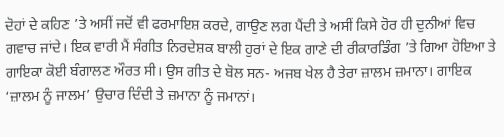ਦੋਹਾਂ ਦੇ ਕਹਿਣ ’ਤੇ ਅਸੀਂ ਜਦੋਂ ਵੀ ਫਰਮਾਇਸ਼ ਕਰਦੇ, ਗਾਉਣ ਲਗ ਪੈਂਦੀ ਤੇ ਅਸੀਂ ਕਿਸੇ ਹੋਰ ਹੀ ਦੁਨੀਆਂ ਵਿਚ ਗਵਾਚ ਜਾਂਦੇ। ਇਕ ਵਾਰੀ ਮੈਂ ਸੰਗੀਤ ਨਿਰਦੇਸ਼ਕ ਬਾਲੀ ਹੁਰਾਂ ਦੇ ਇਕ ਗਾਣੇ ਦੀ ਰੀਕਾਰਡਿੰਗ ’ਤੇ ਗਿਆ ਹੋਇਆ ਤੇ ਗਾਇਕਾ ਕੋਈ ਬੰਗਾਲਣ ਔਰਤ ਸੀ। ਉਸ ਗੀਤ ਦੇ ਬੋਲ ਸਨ- ਅਜਬ ਖੇਲ ਹੈ ਤੇਰਾ ਜ਼ਾਲਮ ਜ਼ਮਾਨਾ। ਗਾਇਕ ‘ਜ਼ਾਲਮ ਨੂੰ ਜਾਲਮ’ ਉਚਾਰ ਦਿੰਦੀ ਤੇ ਜ਼ਮਾਨਾ ਨੂੰ ਜਮਾਨਾਂ।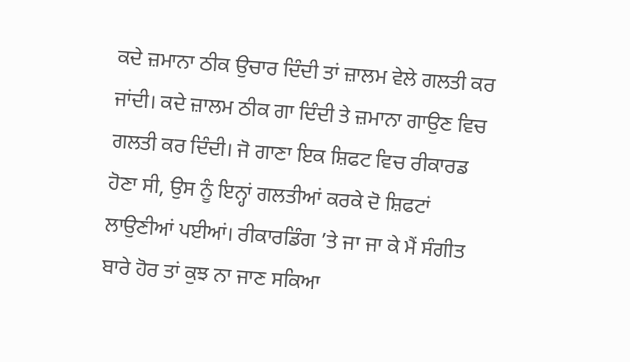ਕਦੇ ਜ਼ਮਾਨਾ ਠੀਕ ਉਚਾਰ ਦਿੰਦੀ ਤਾਂ ਜ਼ਾਲਮ ਵੇਲੇ ਗਲਤੀ ਕਰ ਜਾਂਦੀ। ਕਦੇ ਜ਼ਾਲਮ ਠੀਕ ਗਾ ਦਿੰਦੀ ਤੇ ਜ਼ਮਾਨਾ ਗਾਉਣ ਵਿਚ ਗਲਤੀ ਕਰ ਦਿੰਦੀ। ਜੋ ਗਾਣਾ ਇਕ ਸ਼ਿਫਟ ਵਿਚ ਰੀਕਾਰਡ ਹੋਣਾ ਸੀ, ਉਸ ਨੂੰ ਇਨ੍ਹਾਂ ਗਲਤੀਆਂ ਕਰਕੇ ਦੋ ਸ਼ਿਫਟਾਂ ਲਾਉਣੀਆਂ ਪਈਆਂ। ਰੀਕਾਰਡਿੰਗ ’ਤੇ ਜਾ ਜਾ ਕੇ ਮੈਂ ਸੰਗੀਤ ਬਾਰੇ ਹੋਰ ਤਾਂ ਕੁਝ ਨਾ ਜਾਣ ਸਕਿਆ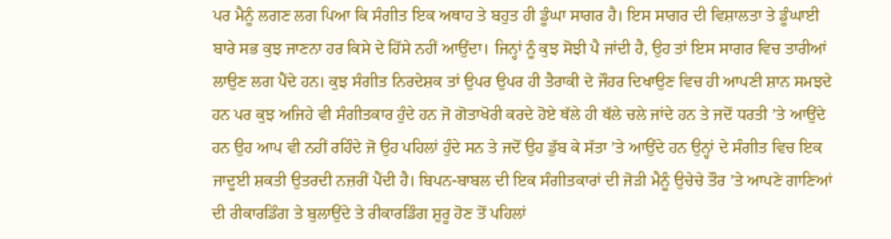ਪਰ ਮੈਨੂੰ ਲਗਣ ਲਗ ਪਿਆ ਕਿ ਸੰਗੀਤ ਇਕ ਅਥਾਹ ਤੇ ਬਹੁਤ ਹੀ ਡੂੰਘਾ ਸਾਗਰ ਹੈ। ਇਸ ਸਾਗਰ ਦੀ ਵਿਸ਼ਾਲਤਾ ਤੇ ਡੂੰਘਾਈ ਬਾਰੇ ਸਭ ਕੁਝ ਜਾਣਨਾ ਹਰ ਕਿਸੇ ਦੇ ਹਿੱਸੇ ਨਹੀਂ ਆਉਂਦਾ। ਜਿਨ੍ਹਾਂ ਨੂੰ ਕੁਝ ਸੋਝੀ ਪੈ ਜਾਂਦੀ ਹੈ, ਉਹ ਤਾਂ ਇਸ ਸਾਗਰ ਵਿਚ ਤਾਰੀਆਂ ਲਾਉਣ ਲਗ ਪੈਂਦੇ ਹਨ। ਕੁਝ ਸੰਗੀਤ ਨਿਰਦੇਸ਼ਕ ਤਾਂ ਉਪਰ ਉਪਰ ਹੀ ਤੈਰਾਕੀ ਦੇ ਜੌਹਰ ਦਿਖਾਉਣ ਵਿਚ ਹੀ ਆਪਣੀ ਸ਼ਾਨ ਸਮਝਦੇ ਹਨ ਪਰ ਕੁਝ ਅਜਿਹੇ ਵੀ ਸੰਗੀਤਕਾਰ ਹੁੰਦੇ ਹਨ ਜੋ ਗੋਤਾਖੋਰੀ ਕਰਦੇ ਹੋਏ ਥੱਲੇ ਹੀ ਥੱਲੇ ਚਲੇ ਜਾਂਦੇ ਹਨ ਤੇ ਜਦੋਂ ਧਰਤੀ ’ਤੇ ਆਉਂਦੇ ਹਨ ਉਹ ਆਪ ਵੀ ਨਹੀਂ ਰਹਿੰਦੇ ਜੋ ਉਹ ਪਹਿਲਾਂ ਹੁੰਦੇ ਸਨ ਤੇ ਜਦੋਂ ਉਹ ਡੁੱਬ ਕੇ ਸੱਤਾ ’ਤੇ ਆਉਂਦੇ ਹਨ ਉਨ੍ਹਾਂ ਦੇ ਸੰਗੀਤ ਵਿਚ ਇਕ ਜਾਦੂਈ ਸ਼ਕਤੀ ਉਤਰਦੀ ਨਜ਼ਰੀਂ ਪੈਂਦੀ ਹੈ। ਬਿਪਨ-ਬਾਬਲ ਦੀ ਇਕ ਸੰਗੀਤਕਾਰਾਂ ਦੀ ਜੋੜੀ ਮੈਨੂੰ ਉਚੇਚੇ ਤੌਰ ’ਤੇ ਆਪਣੇ ਗਾਣਿਆਂ ਦੀ ਰੀਕਾਰਡਿੰਗ ਤੇ ਬੁਲਾਉਂਦੇ ਤੇ ਰੀਕਾਰਡਿੰਗ ਸ਼ੁਰੂ ਹੋਣ ਤੋਂ ਪਹਿਲਾਂ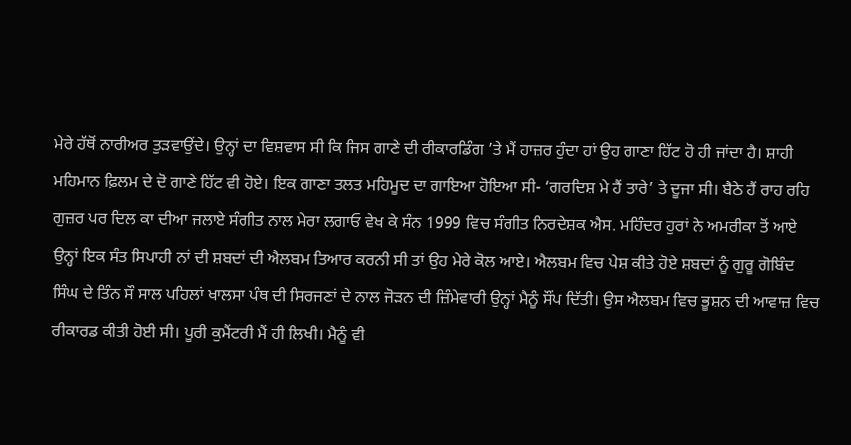ਮੇਰੇ ਹੱਥੋਂ ਨਾਰੀਅਰ ਤੁੜਵਾਉਂਦੇ। ਉਨ੍ਹਾਂ ਦਾ ਵਿਸ਼ਵਾਸ ਸੀ ਕਿ ਜਿਸ ਗਾਣੇ ਦੀ ਰੀਕਾਰਡਿੰਗ ’ਤੇ ਮੈਂ ਹਾਜ਼ਰ ਹੁੰਦਾ ਹਾਂ ਉਹ ਗਾਣਾ ਹਿੱਟ ਹੋ ਹੀ ਜਾਂਦਾ ਹੈ। ਸ਼ਾਹੀ ਮਹਿਮਾਨ ਫ਼ਿਲਮ ਦੇ ਦੋ ਗਾਣੇ ਹਿੱਟ ਵੀ ਹੋਏ। ਇਕ ਗਾਣਾ ਤਲਤ ਮਹਿਮੂਦ ਦਾ ਗਾਇਆ ਹੋਇਆ ਸੀ- ‘ਗਰਦਿਸ਼ ਮੇ ਹੈਂ ਤਾਰੇ’ ਤੇ ਦੂਜਾ ਸੀ। ਬੈਠੇ ਹੈਂ ਰਾਹ ਰਹਿ ਗੁਜ਼ਰ ਪਰ ਦਿਲ ਕਾ ਦੀਆ ਜਲਾਏ ਸੰਗੀਤ ਨਾਲ ਮੇਰਾ ਲਗਾਓ ਵੇਖ ਕੇ ਸੰਨ 1999 ਵਿਚ ਸੰਗੀਤ ਨਿਰਦੇਸ਼ਕ ਐਸ. ਮਹਿੰਦਰ ਹੁਰਾਂ ਨੇ ਅਮਰੀਕਾ ਤੋਂ ਆਏ ਉਨ੍ਹਾਂ ਇਕ ਸੰਤ ਸਿਪਾਹੀ ਨਾਂ ਦੀ ਸ਼ਬਦਾਂ ਦੀ ਐਲਬਮ ਤਿਆਰ ਕਰਨੀ ਸੀ ਤਾਂ ਉਹ ਮੇਰੇ ਕੋਲ ਆਏ। ਐਲਬਮ ਵਿਚ ਪੇਸ਼ ਕੀਤੇ ਹੋਏ ਸ਼ਬਦਾਂ ਨੂੰ ਗੁਰੂ ਗੋਬਿੰਦ ਸਿੰਘ ਦੇ ਤਿੰਨ ਸੌ ਸਾਲ ਪਹਿਲਾਂ ਖਾਲਸਾ ਪੰਥ ਦੀ ਸਿਰਜਣਾਂ ਦੇ ਨਾਲ ਜੋੜਨ ਦੀ ਜ਼ਿੰਮੇਵਾਰੀ ਉਨ੍ਹਾਂ ਮੈਨੂੰ ਸੌਂਪ ਦਿੱਤੀ। ਉਸ ਐਲਬਮ ਵਿਚ ਭੂਸ਼ਨ ਦੀ ਆਵਾਜ਼ ਵਿਚ ਰੀਕਾਰਡ ਕੀਤੀ ਹੋਈ ਸੀ। ਪੂਰੀ ਕੁਮੈਂਟਰੀ ਮੈਂ ਹੀ ਲਿਖੀ। ਮੈਨੂੰ ਵੀ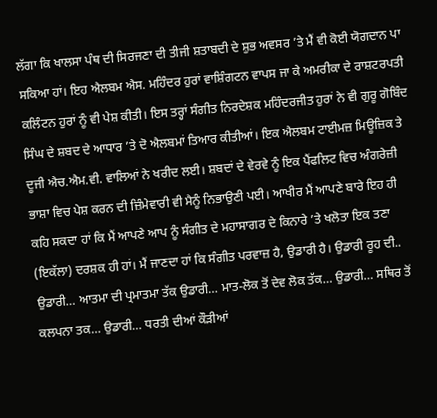ਲੱਗਾ ਕਿ ਖਾਲਸਾ ਪੰਥ ਦੀ ਸਿਰਜਣਾ ਦੀ ਤੀਜੀ ਸ਼ਤਾਬਦੀ ਦੇ ਸ਼ੁਭ ਅਵਸਰ ’ਤੇ ਮੈਂ ਵੀ ਕੋਈ ਯੋਗਦਾਨ ਪਾ ਸਕਿਆ ਹਾਂ। ਇਹ ਐਲਬਮ ਐਸ. ਮਹਿੰਦਰ ਹੁਰਾਂ ਵਾਸ਼ਿੰਗਟਨ ਵਾਪਸ ਜਾ ਕੇ ਅਮਰੀਕਾ ਦੇ ਰਾਸ਼ਟਰਪਤੀ ਕਲਿੰਟਨ ਹੁਰਾਂ ਨੂੰ ਵੀ ਪੇਸ਼ ਕੀਤੀ। ਇਸ ਤਰ੍ਹਾਂ ਸੰਗੀਤ ਨਿਰਦੇਸ਼ਕ ਮਹਿੰਦਰਜੀਤ ਹੁਰਾਂ ਨੇ ਵੀ ਗੁਰੂ ਗੋਬਿੰਦ ਸਿੰਘ ਦੇ ਸ਼ਬਦ ਦੇ ਆਧਾਰ ’ਤੇ ਦੋ ਐਲਬਮਾਂ ਤਿਆਰ ਕੀਤੀਆਂ। ਇਕ ਐਲਬਮ ਟਾਈਮਜ਼ ਮਿਊਜ਼ਿਕ ਤੇ ਦੂਜੀ ਐਚ.ਐਮ.ਵੀ. ਵਾਲਿਆਂ ਨੇ ਖਰੀਦ ਲਈ। ਸ਼ਬਦਾਂ ਦੇ ਵੇਰਵੇ ਨੂੰ ਇਕ ਪੈਂਫਲਿਟ ਵਿਚ ਅੰਗਰੇਜ਼ੀ ਭਾਸ਼ਾ ਵਿਚ ਪੇਸ਼ ਕਰਨ ਦੀ ਜ਼ਿੰਮੇਵਾਰੀ ਵੀ ਮੈਨੂੰ ਨਿਭਾਉਣੀ ਪਈ। ਆਖੀਰ ਮੈਂ ਆਪਣੇ ਬਾਰੇ ਇਹ ਹੀ ਕਹਿ ਸਕਦਾ ਹਾਂ ਕਿ ਮੈਂ ਆਪਣੇ ਆਪ ਨੂੰ ਸੰਗੀਤ ਦੇ ਮਹਾਸਾਗਰ ਦੇ ਕਿਨਾਰੇ ’ਤੇ ਖਲੋਤਾ ਇਕ ਤਣਾ (ਇਕੱਲਾ) ਦਰਸ਼ਕ ਹੀ ਹਾਂ। ਮੈਂ ਜਾਣਦਾ ਹਾਂ ਕਿ ਸੰਗੀਤ ਪਰਵਾਜ਼ ਹੈ, ਉਡਾਰੀ ਹੈ। ਉਡਾਰੀ ਰੂਹ ਦੀ.. ਉਡਾਰੀ… ਆਤਮਾ ਦੀ ਪ੍ਰਮਾਤਮਾ ਤੱਕ ਉਡਾਰੀ… ਮਾਤ-ਲੋਕ ਤੋਂ ਦੇਵ ਲੋਕ ਤੱਕ… ਉਡਾਰੀ… ਸਥਿਰ ਤੋਂ ਕਲਪਨਾ ਤਕ… ਉਡਾਰੀ… ਧਰਤੀ ਦੀਆਂ ਕੌੜੀਆਂ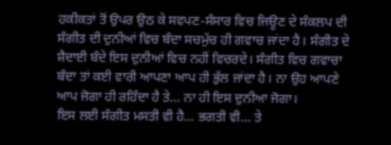ਹਕੀਕਤਾਂ ਤੋਂ ਉਪਰ ਉਠ ਕੇ ਸਵਪਣ-ਸੰਸਾਰ ਵਿਚ ਜਿਊਣ ਦੇ ਸੰਕਲਪ ਦੀ ਸੰਗੀਤ ਦੀ ਦੁਨੀਆਂ ਵਿਚ ਬੰਦਾ ਸਚਮੁੱਚ ਹੀ ਗਵਾਚ ਜਾਂਦਾ ਹੈ। ਸੰਗੀਤ ਦੇ ਸ਼ੈਦਾਈ ਬੰਦੇ ਇਸ ਦੁਨੀਆਂ ਵਿਚ ਨਹੀਂ ਵਿਚਰਦੇ। ਸੰਗੀਤ ਵਿਚ ਗਵਾਚਾ ਬੰਦਾ ਤਾਂ ਕਈ ਵਾਰੀ ਆਪਣਾ ਆਪ ਹੀ ਭੁੱਲ ਜਾਂਦਾ ਹੈ। ਨਾ ਉਹ ਆਪਣੇ ਆਪ ਜੋਗਾ ਹੀ ਰਹਿੰਦਾ ਹੈ ਤੇ… ਨਾ ਹੀ ਇਸ ਦੁਨੀਆ ਜੋਗਾ।
ਇਸ ਲਈ ਸੰਗੀਤ ਮਸਤੀ ਵੀ ਹੈ… ਭਗਤੀ ਵੀ… ਤੇ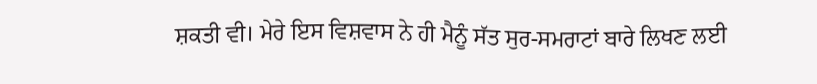ਸ਼ਕਤੀ ਵੀ। ਮੇਰੇ ਇਸ ਵਿਸ਼ਵਾਸ ਨੇ ਹੀ ਮੈਨੂੰ ਸੱਤ ਸੁਰ-ਸਮਰਾਟਾਂ ਬਾਰੇ ਲਿਖਣ ਲਈ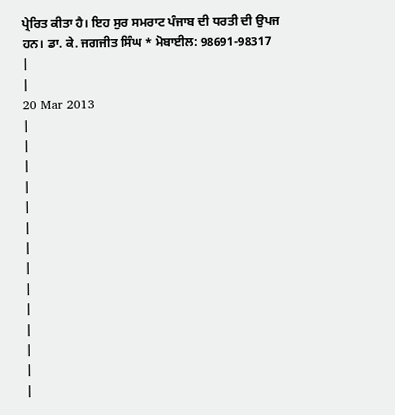ਪ੍ਰੇਰਿਤ ਕੀਤਾ ਹੈ। ਇਹ ਸੁਰ ਸਮਰਾਟ ਪੰਜਾਬ ਦੀ ਧਰਤੀ ਦੀ ਉਪਜ ਹਨ। ਡਾ. ਕੇ. ਜਗਜੀਤ ਸਿੰਘ * ਮੋਬਾਈਲ: 98691-98317
|
|
20 Mar 2013
|
|
|
|
|
|
|
|
|
|
|
|
|
|